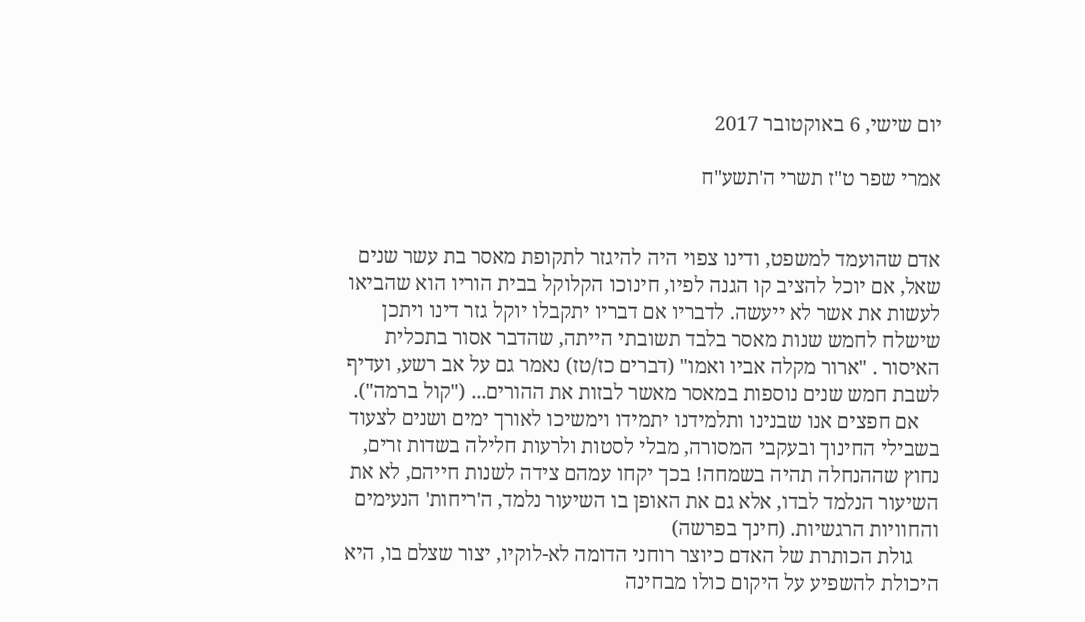יום שישי, 6 באוקטובר 2017

אמרי שפר ט"ז תשרי ה'תשע"ח


אדם שהועמד למשפט, ודינו צפוי היה להיגזר לתקופת מאסר בת עשר שנים שאל, אם יוכל להציב קו הגנה לפיו, חינוכו הקלוקל בבית הוריו הוא שהביאו לעשות את אשר לא ייעשה. לדבריו אם דבריו יתקבלו יוקל גזר דינו ויתכן שישלח לחמש שנות מאסר בלבד תשובתי הייתה, שהדבר אסור בתכלית האיסור . "ארור מקלה אביו ואמו" (דברים כז/טז) נאמר גם על אב רשע, ועדיף לשבת חמש שנים נוספות במאסר מאשר לבזות את ההורים... ("קול ברמה").
    אם חפצים אנו שבנינו ותלמידנו יתמידו וימשיכו לאורך ימים ושנים לצעוד בשבילי החינוך ובעקבי המסורה, מבלי לסטות ולרעות חלילה בשדות זרים, נחוץ שההנחלה תהיה בשמחה! בכך יקחו עמהם צידה לשנות חייהם, לא את השיעור הנלמד לבדו, אלא גם את האופן בו השיעור נלמד, ה'ריחות' הנעימים והחוויות הרגשיות. (חינך בפרשה)
     גולת הכותרת של האדם כיוצר רוחני הדומה לא-לוקיו, יצור שצלם בו, היא היכולת להשפיע על היקום כולו מבחינה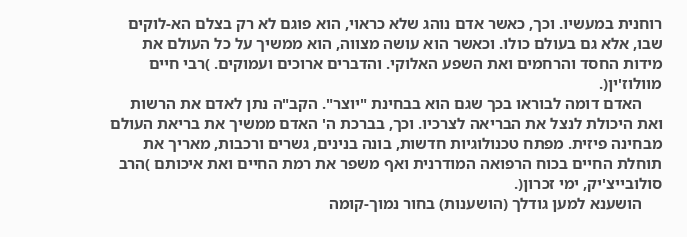רוחנית במעשיו. וכך, כאשר אדם נוהג שלא כראוי, הוא פוגם לא רק בצלם הא-לוקים שבו, אלא גם בעולם כולו. וכאשר הוא עושה מצווה, הוא ממשיך על כל העולם את מידות החסד והרחמים ואת השפע האלוקי. והדברים ארוכים ועמוקים. )רבי חיים מוולוז'ין(.
     האדם דומה לבוראו בכך שגם הוא בבחינת "יוצר". הקב"ה נתן לאדם את הרשות ואת היכולת לנצל את הבריאה לצרכיו. וכך, בברכת ה' האדם ממשיך את בריאת העולם מבחינה פיזית. מפתח טכנולוגיות חדשות, בונה בנינים, גשרים ורכבות, מאריך את תוחלת החיים בכוח הרפואה המודרנית ואף משפר את רמת החיים ואת איכותם )הרב סולובייצ'יק, ימי זכרון(.
     הושענא למען גודלך (הושענות) בחור נמוך-קומה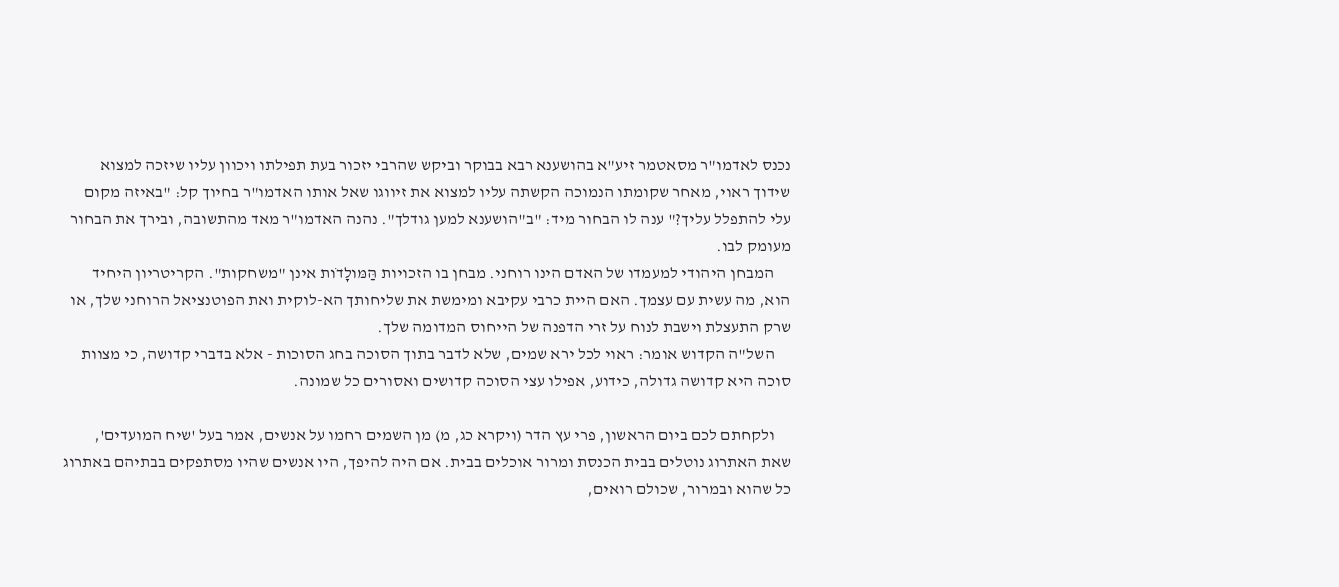נכנס לאדמו"ר מסאטמר זיע"א בהושענא רבא בבוקר וביקש שהרבי יזכור בעת תפילתו ויכוון עליו שיזכה למצוא שידוך ראוי, מאחר שקומתו הנמוכה הקשתה עליו למצוא את זיווגו שאל אותו האדמו"ר בחיוך קל: "באיזה מקום עלי להתפלל עליך?" ענה לו הבחור מיד: "ב"הושענא למען גודלך". נהנה האדמו"ר מאד מהתשובה, ובירך את הבחור מעומק לבו.
     המבחן היהודי למעמדו של האדם הינו רוחני. מבחן בו הזכויות הַּמּולָדֹות אינן "משחקות". הקריטריון היחיד הוא, מה עשית עם עצמך. האם היית כרבי עקיבא ומימשת את שליחותך הא-לוקית ואת הפוטנציאל הרוחני שלך, או שרק התעצלת וישבת לנוח על זרי הדפנה של הייחוס המדומה שלך.
     השל"ה הקדוש אומר: ראוי לכל ירא שמים, שלא לדבר בתוך הסוכה בחג הסוכות - אלא בדברי קדושה, כי מצוות סוכה היא קדושה גדולה, כידוע, אפילו עצי הסוכה קדושים ואסורים כל שמונה.

     ולקחתם לכם ביום הראשון, פרי עץ הדר (ויקרא כג, מ) מן השמים רחמו על אנשים, אמר בעל 'שיח המועדים', שאת האתרוג נוטלים בבית הכנסת ומרור אוכלים בבית. אם היה להיפך, היו אנשים שהיו מסתפקים בבתיהם באתרוג כל שהוא ובמרור, שכולם רואים,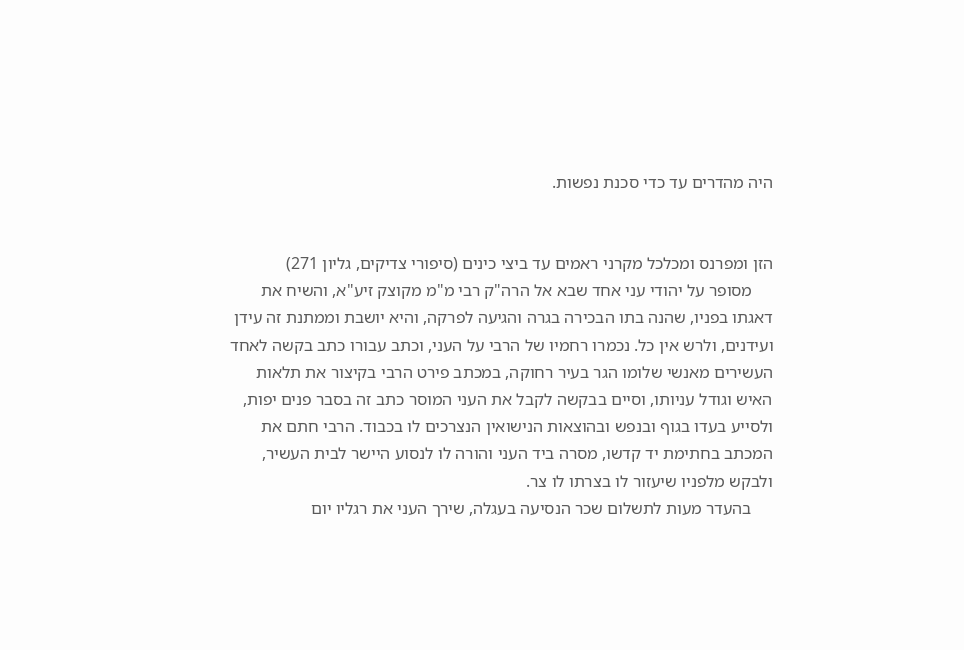היה מהדרים עד כדי סכנת נפשות.


הזן ומפרנס ומכלכל מקרני ראמים עד ביצי כינים (סיפורי צדיקים, גליון 271)
     מסופר על יהודי עני אחד שבא אל הרה"ק רבי מ"מ מקוצק זיע"א, והשיח את דאגתו בפניו, שהנה בתו הבכירה בגרה והגיעה לפרקה, והיא יושבת וממתנת זה עידן ועידנים, ולרש אין כל. נכמרו רחמיו של הרבי על העני, וכתב עבורו כתב בקשה לאחד העשירים מאנשי שלומו הגר בעיר רחוקה, במכתב פירט הרבי בקיצור את תלאות האיש וגודל עניותו, וסיים בבקשה לקבל את העני המוסר כתב זה בסבר פנים יפות, ולסייע בעדו בגוף ובנפש ובהוצאות הנישואין הנצרכים לו בכבוד. הרבי חתם את המכתב בחתימת יד קדשו, מסרה ביד העני והורה לו לנסוע היישר לבית העשיר, ולבקש מלפניו שיעזור לו בצרתו לו צר.
     בהעדר מעות לתשלום שכר הנסיעה בעגלה, שירך העני את רגליו יום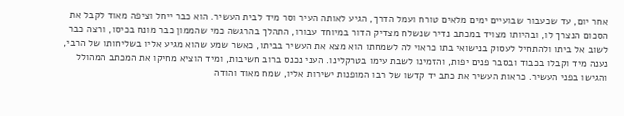אחר יום, עד שכעבור שבועיים ימים מלאים טורח ועמל הדרך, הגיע לאותה העיר וסר מיד לבית העשיר. הוא כבר ייחל וציפה מאוד לקבל את הסכום הנצרך לו, ובהיותו מצויד במכתב נדיר שנשלח מצדיק הדור במיוחד עבורו, התהלך בהרגשה כמי שהממון כבר מונח בכיסו, ורצה כבר לשוב אל ביתו ולהתחיל לעסוק בנישואי בתו כראוי לה לשמחתו הוא מצא את העשיר בביתו, כאשר שמע שהוא מגיע אליו בשליחותו של הרבי, נענה מיד וקבלו בכבוד ובסבר פנים יפות, והזמינו לשבת עימו בטרקלינו. העני נכנס ברוב חשיבות, ומיד הוציא מחיקו את המכתב המהולל והגישו בפני העשיר. כראות העשיר את כתב יד קדשו של רבו המופנות ישירות אליו, שמח מאוד והודה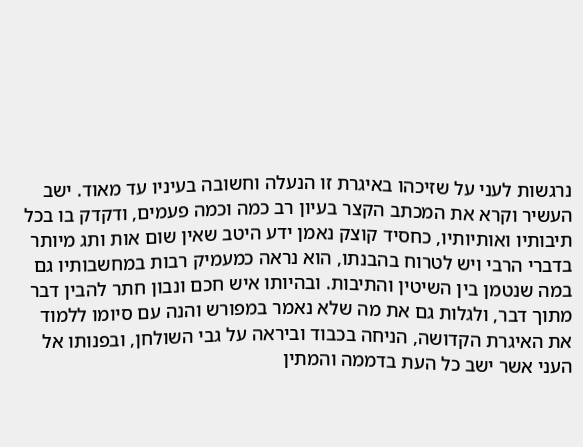נרגשות לעני על שזיכהו באיגרת זו הנעלה וחשובה בעיניו עד מאוד. ישב העשיר וקרא את המכתב הקצר בעיון רב כמה וכמה פעמים, ודקדק בו בכל תיבותיו ואותיותיו, כחסיד קוצק נאמן ידע היטב שאין שום אות ותג מיותר בדברי הרבי ויש לטרוח בהבנתו, הוא נראה כמעמיק רבות במחשבותיו גם במה שנטמן בין השיטין והתיבות. ובהיותו איש חכם ונבון חתר להבין דבר מתוך דבר, ולגלות גם את מה שלא נאמר במפורש והנה עם סיומו ללמוד את האיגרת הקדושה, הניחה בכבוד וביראה על גבי השולחן, ובפנותו אל העני אשר ישב כל העת בדממה והמתין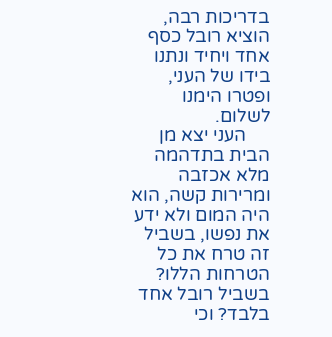בדריכות רבה, הוציא רובל כסף אחד ויחיד ונתנו בידו של העני, ופטרו הימנו לשלום.
     העני יצא מן הבית בתדהמה מלא אכזבה ומרירות קשה, הוא היה המום ולא ידע את נפשו, בשביל זה טרח את כל הטרחות הללו? בשביל רובל אחד בלבד? וכי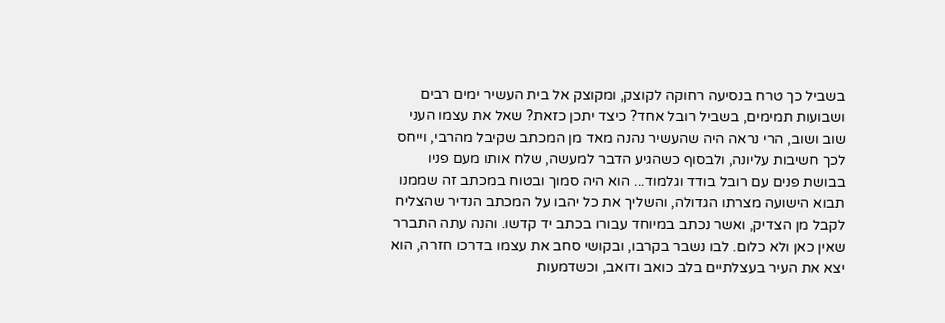בשביל כך טרח בנסיעה רחוקה לקוצק, ומקוצק אל בית העשיר ימים רבים ושבועות תמימים, בשביל רובל אחד? כיצד יתכן כזאת? שאל את עצמו העני שוב ושוב, הרי נראה היה שהעשיר נהנה מאד מן המכתב שקיבל מהרבי, וייחס לכך חשיבות עליונה, ולבסוף כשהגיע הדבר למעשה, שלח אותו מעם פניו בבושת פנים עם רובל בודד וגלמוד... הוא היה סמוך ובטוח במכתב זה שממנו תבוא הישועה מצרתו הגדולה, והשליך את כל יהבו על המכתב הנדיר שהצליח לקבל מן הצדיק, ואשר נכתב במיוחד עבורו בכתב יד קדשו. והנה עתה התברר שאין כאן ולא כלום. לבו נשבר בקרבו, ובקושי סחב את עצמו בדרכו חזרה, הוא יצא את העיר בעצלתיים בלב כואב ודואב, וכשדמעות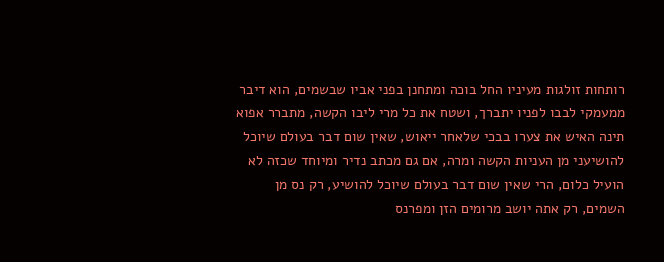רותחות זולגות מעיניו החל בוכה ומתחנן בפני אביו שבשמים, הוא דיבר ממעמקי לבבו לפניו יתברך, ושטח את כל מרי ליבו הקשה, מתברר אפוא תינה האיש את צערו בבכי שלאחר ייאוש, שאין שום דבר בעולם שיוכל להושיעני מן העניות הקשה ומרה, אם גם מכתב נדיר ומיוחד שכזה לא הועיל כלום, הרי שאין שום דבר בעולם שיוכל להושיע, רק נס מן השמים, רק אתה יושב מרומים הזן ומפרנס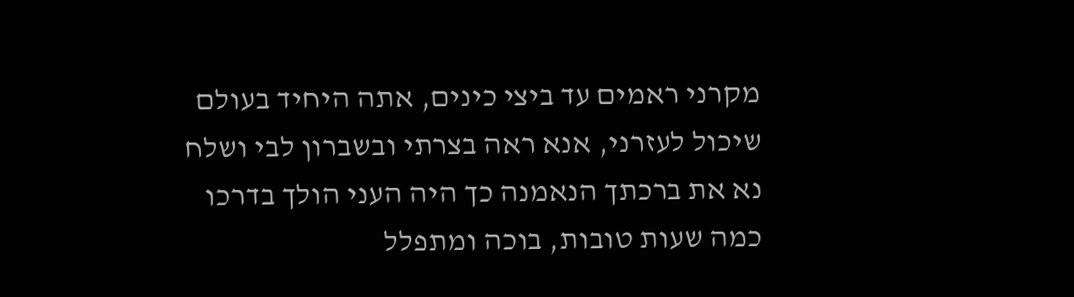מקרני ראמים עד ביצי כינים, אתה היחיד בעולם שיכול לעזרני, אנא ראה בצרתי ובשברון לבי ושלח נא את ברכתך הנאמנה כך היה העני הולך בדרכו כמה שעות טובות, בוכה ומתפלל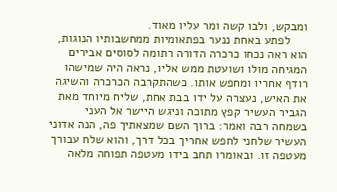ומבקש, ולבו קשה ומר עליו מאוד.
     לפתע באחת ננער בפתאומיות ממחשבותיו הנוגות, הוא ראה נכחו כרכרה הדורה רתומה לסוסים אבירים המגיחה מולו ושועטת ממש אליו, נראה היה שמישהו רודף אחריו ומחפש אותו. כשהתקרבה הכרכרה והשיגה את האיש, נעצרה על ידו בבת אחת, שליח מיוחד מאת הגביר העשיר קפץ מתוכה וניגש היישר אל העני בשמחה רבה ואמר: ברוך השם שמצאתיך פה, הנה אדוני העשיר שלחני לחפש אחריך בכל דרך, והוא שלח עבורך מעטפה זו. ובאומרו תחב בידו מעטפה תפוחה מלאה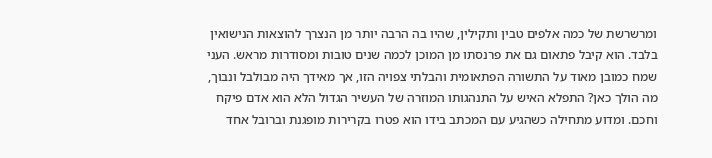ומרשרשת של כמה אלפים טבין ותקילין, שהיו בה הרבה יותר מן הנצרך להוצאות הנישואין בלבד. הוא קיבל פתאום גם את פרנסתו מן המוכן לכמה שנים טובות ומסודרות מראש. העני שמח כמובן מאוד על התשורה הפתאומית והבלתי צפויה הזו, אך מאידך היה מבולבל ונבוך, מה הולך כאן? התפלא האיש על התנהגותו המוזרה של העשיר הגדול הלא הוא אדם פיקח וחכם. ומדוע מתחילה כשהגיע עם המכתב בידו הוא פטרו בקרירות מופגנת וברובל אחד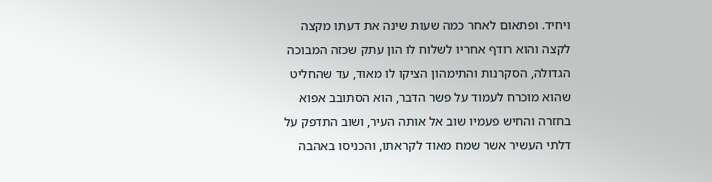ויחיד. ופתאום לאחר כמה שעות שינה את דעתו מקצה לקצה והוא רודף אחריו לשלוח לו הון עתק שכזה המבוכה הגדולה, הסקרנות והתימהון הציקו לו מאוד, עד שהחליט שהוא מוכרח לעמוד על פשר הדבר, הוא הסתובב אפוא בחזרה והחיש פעמיו שוב אל אותה העיר, ושוב התדפק על דלתי העשיר אשר שמח מאוד לקראתו, והכניסו באהבה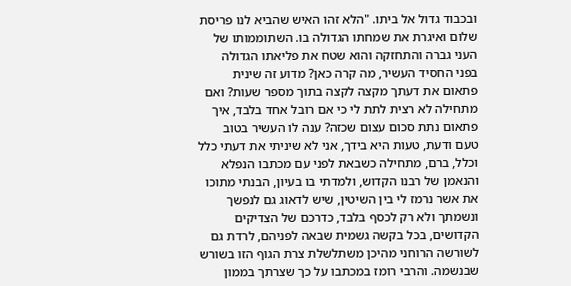ובכבוד גדול אל ביתו. "הלא זהו האיש שהביא לנו פריסת שלום ואיגרת את שמחתו הגדולה בו. השתוממותו של העני גברה והתחזקה והוא שטח את פליאתו הגדולה בפני החסיד העשיר, מה קרה כאן? מדוע זה שינית פתאום את דעתך מקצה לקצה בתוך מספר שעות? ואם מתחילה לא רצית לתת לי כי אם רובל אחד בלבד, איך פתאום נתת סכום עצום שכזה? ענה לו העשיר בטוב טעם ודעת, טעות היא בידך, אני לא שיניתי את דעתי כלל וכלל, ברם, מתחילה כשבאת לפני עם מכתבו הנפלא והנאמן של רבנו הקדוש, ולמדתי בו בעיון, הבנתי מתוכו את אשר נרמז לי בין השיטין, שיש לדאוג גם לנפשך ונשמתך ולא רק לכסף בלבד, כדרכם של הצדיקים הקדושים, בכל בקשה גשמית שבאה לפניהם, לרדת גם לשורשה הרוחני מהיכן משתלשלת צרת הגוף הזו בשורש שבנשמה. והרבי רומז במכתבו על כך שצרתך בממון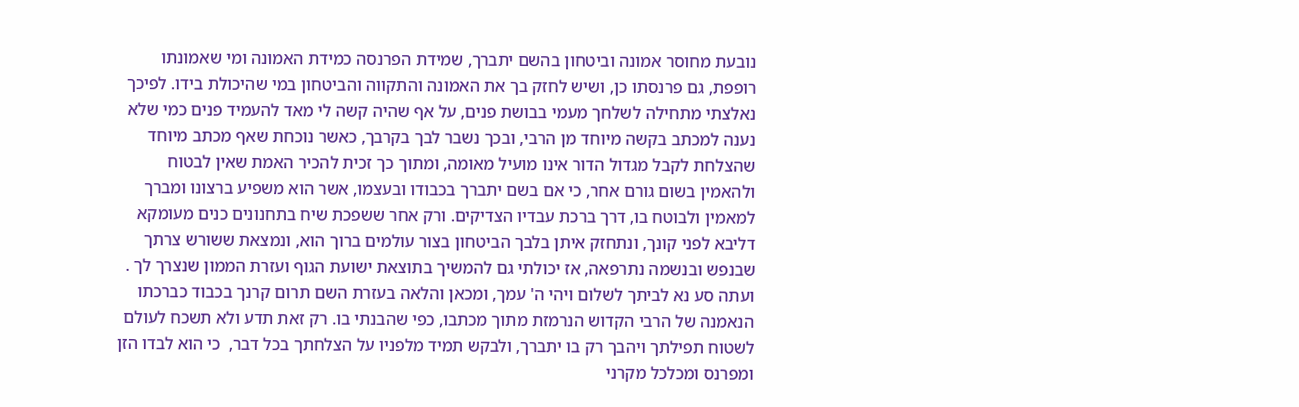נובעת מחוסר אמונה וביטחון בהשם יתברך, שמידת הפרנסה כמידת האמונה ומי שאמונתו רופפת, גם פרנסתו כן, ושיש לחזק בך את האמונה והתקווה והביטחון במי שהיכולת בידו. לפיכך נאלצתי מתחילה לשלחך מעמי בבושת פנים, על אף שהיה קשה לי מאד להעמיד פנים כמי שלא נענה למכתב בקשה מיוחד מן הרבי, ובכך נשבר לבך בקרבך, כאשר נוכחת שאף מכתב מיוחד שהצלחת לקבל מגדול הדור אינו מועיל מאומה, ומתוך כך זכית להכיר האמת שאין לבטוח ולהאמין בשום גורם אחר, כי אם בשם יתברך בכבודו ובעצמו, אשר הוא משפיע ברצונו ומברך למאמין ולבוטח בו, דרך ברכת עבדיו הצדיקים. ורק אחר ששפכת שיח בתחנונים כנים מעומקא דליבא לפני קונך, ונתחזק איתן בלבך הביטחון בצור עולמים ברוך הוא, ונמצאת ששורש צרתך שבנפש ובנשמה נתרפאה, אז יכולתי גם להמשיך בתוצאת ישועת הגוף ועזרת הממון שנצרך לך . ועתה סע נא לביתך לשלום ויהי ה' עמך, ומכאן והלאה בעזרת השם תרום קרנך בכבוד כברכתו הנאמנה של הרבי הקדוש הנרמזת מתוך מכתבו, כפי שהבנתי בו. רק זאת תדע ולא תשכח לעולם לשטוח תפילתך ויהבך רק בו יתברך, ולבקש תמיד מלפניו על הצלחתך בכל דבר,  כי הוא לבדו הזן ומפרנס ומכלכל מקרני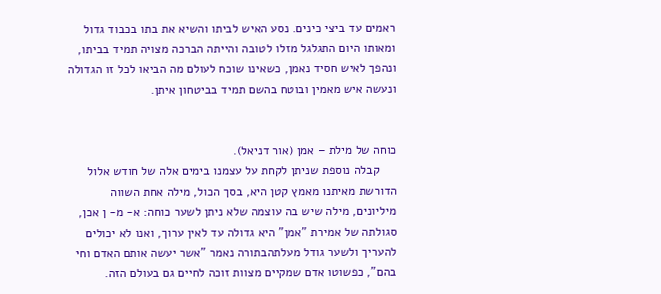ראמים עד ביצי כינים. נסע האיש לביתו והשיא את בתו בכבוד גדול ומאותו היום התגלגל מזלו לטובה והייתה הברכה מצויה תמיד בביתו, ונהפך לאיש חסיד נאמן, כשאינו שוכח לעולם מה הביאו לכל זו הגדולה ונעשה איש מאמין ובוטח בהשם תמיד בביטחון איתן.


כוחה של מילת – אמן (אור דניאל).
     קבלה נוספת שניתן לקחת על עצמנו בימים אלה של חודש אלול הדורשת מאיתנו מאמץ קטן היא, בסך הכול, מילה אחת השווה מיליונים, מילה שיש בה עוצמה שלא ניתן לשער כוחה: א- מ- ן אכן, סגולתה של אמירת "אמן" היא גדולה עד לאין ערוך, ואנו לא יכולים להעריך ולשער גודל מעלתהבתורה נאמר "אשר יעשה אותם האדם וחי בהם", כפשוטו אדם שמקיים מצוות זוכה לחיים גם בעולם הזה.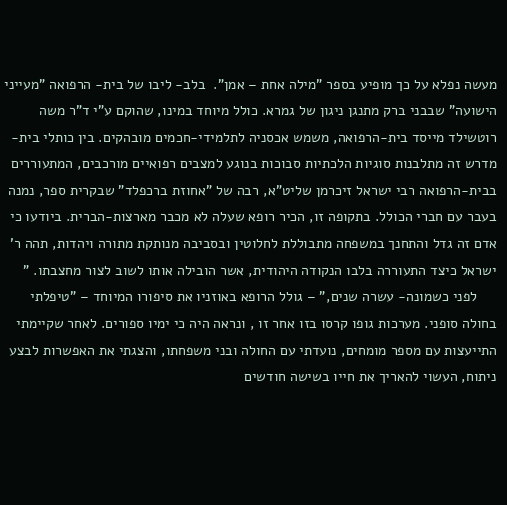מעשה נפלא על כך מופיע בספר "מילה אחת – אמן".  בלב- ליבו של בית- הרפואה "מעייני הישועה" שבבני ברק מתנגן ניגון של גמרא. כולל מיוחד במינו, שהוקם ע"י ד"ר משה רוטשילד מייסד בית-הרפואה, משמש אכסניה לתלמידי-חכמים מובהקים. בין כותלי בית-מדרש זה מתלבנות סוגיות הלכתיות סבוכות בנוגע למצבים רפואיים מורכבים, המתעוררים בבית-הרפואה רבי ישראל זיכרמן שליט"א, רבה של "אחוזת ברכפלד" שבקרית ספר, נמנה בעבר עם חברי הכולל. בתקופה זו, הכיר רופא שעלה לא מכבר מארצות-הברית. ביודעו כי אדם זה גדל והתחנך במשפחה מתבוללת לחלוטין ובסביבה מנותקת מתורה ויהדות, תהה ר' ישראל כיצד התעוררה בלבו הנקודה היהודית, אשר הובילה אותו לשוב לצור מחצבתו. "
     לפני כשמונה- עשרה שנים," – גולל הרופא באוזניו את סיפורו המיוחד – "טיפלתי בחולה סופני. מערכות גופו קרסו בזו אחר זו , ונראה היה כי ימיו ספורים. לאחר שקיימתי התייעצות עם מספר מומחים, נועדתי עם החולה ובני משפחתו, והצגתי את האפשרות לבצע ניתוח, העשוי להאריך את חייו בשישה חודשים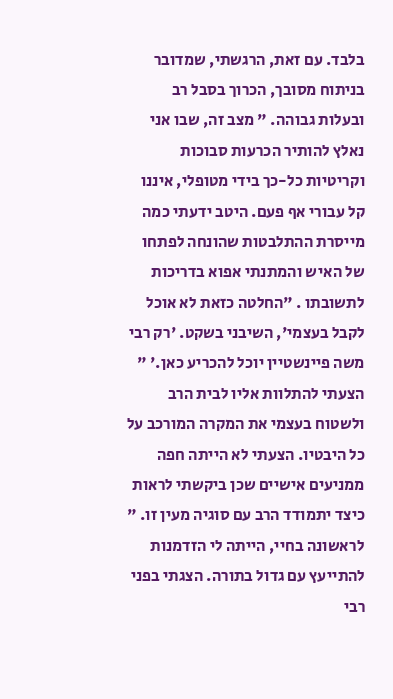בלבד. עם זאת, הרגשתי, שמדובר בניתוח מסובך, הכרוך בסבל רב ובעלות גבוהה. " מצב זה, שבו אני נאלץ להותיר הכרעות סבוכות וקריטיות כל-כך בידי מטופלי, איננו קל עבורי אף פעם. היטב ידעתי כמה מייסרת ההתלבטות שהונחה לפתחו של האיש והמתנתי אפוא בדריכות לתשובתו . "החלטה כזאת לא אוכל לקבל בעצמי', השיבני בשקט. 'רק רבי משה פיינשטיין יוכל להכריע כאן.' " הצעתי להתלוות אליו לבית הרב ולשטוח בעצמי את המקרה המורכב על כל היבטיו. הצעתי לא הייתה חפה ממניעים אישיים שכן ביקשתי לראות כיצד יתמודד הרב עם סוגיה מעין זו. " לראשונה בחיי, הייתה לי הזדמנות להתייעץ עם גדול בתורה. הצגתי בפני רבי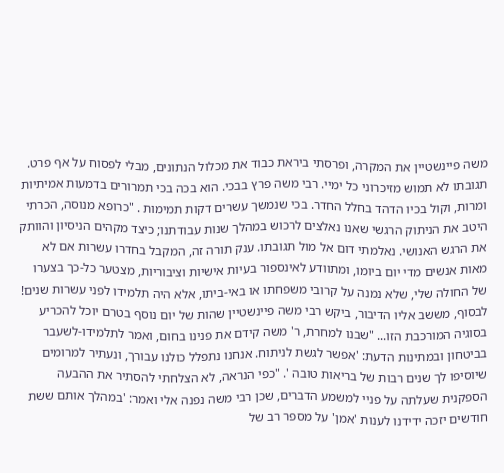משה פיינשטיין את המקרה, ופרסתי ביראת כבוד את מכלול הנתונים, מבלי לפסוח על אף פרט. תגובתו לא תמוש מזיכרוני כל ימיי. רבי משה פרץ בבכי. הוא בכה בכי תמרורים בדמעות אמיתיות ומרות, וקול בכיו הדהד בחלל החדר. בכי שנמשך עשרים דקות תמימות . "כרופא מנוסה, הכרתי היטב את הניתוק הרגשי שאנו נאלצים לרכוש במהלך שנות עבודתנו; כיצד מקהים הניסיון והוותק את הרגש האנושי. נאלמתי דום אל מול תגובתו. ענק תורה זה, המקבל בחדרו עשרות אם לא מאות אנשים מדי יום ביומו, ומתוודע לאינספור בעיות אישיות וציבוריות, מצטער כל-כך בצערו של החולה שלי, שלא נמנה על קרובי משפחתו או באי-ביתו, אלא היה תלמידו לפני עשרות שנים! לבסוף, מששב אליו הדיבור, ביקש רבי משה פיינשטיין שהות של יום נוסף בטרם יוכל להכריע בסוגיה המורכבת הזו... "שבנו למחרת, ר' משה קידם את פנינו בחום, ואמר לתלמידו-לשעבר בביטחון ובמתינות הדעת: 'אפשר לגשת לניתוח. אנחנו נתפלל כולנו עבורך, ונעתיר למרומים שיוסיפו לך שנים רבות של בריאות טובה '. "כפי הנראה, לא הצלחתי להסתיר את ההבעה הספקנית שעלתה על פניי למשמע הדברים, שכן רבי משה נפנה אלי ואמר: 'במהלך אותם ששת חודשים יזכה ידידנו לענות 'אמן' על מספר רב של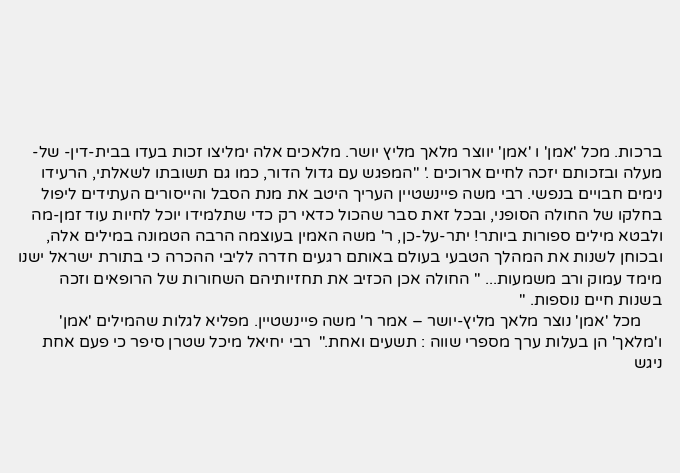ברכות. מכל 'אמן' ו 'אמן' יווצר מלאך מליץ יושר. מלאכים אלה ימליצו זכות בעדו בבית-דין- של- מעלה ובזכותם יזכה לחיים ארוכים .' "המפגש עם גדול הדור, כמו גם תשובתו לשאלתי, הרעידו נימים חבויים בנפשי. רבי משה פיינשטיין העריך היטב את מנת הסבל והייסורים העתידים ליפול בחלקו של החולה הסופני, ובכל זאת סבר שהכול כדאי רק כדי שתלמידו יוכל לחיות עוד זמן-מה ולבטא מילים ספורות ביותר! יתר-על-כן, ר' משה האמין בעוצמה הרבה הטמונה במילים אלה, ובכוחן לשנות את המהלך הטבעי בעולם באותם רגעים חדרה לליבי ההכרה כי בתורת ישראל ישנו מימד עמוק ורב משמעות... " החולה אכן הכזיב את תחזיותיהם השחורות של הרופאים וזכה בשנות חיים נוספות. "
     מכל 'אמן' נוצר מלאך מליץ-יושר – אמר ר' משה פיינשטיין. מפליא לגלות שהמילים 'אמן' ו'מלאך' הן בעלות ערך מספרי שווה : תשעים ואחת."  רבי יחיאל מיכל שטרן סיפר כי פעם אחת ניגש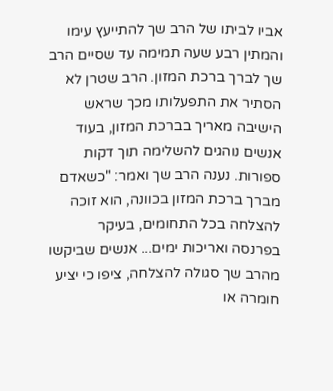אביו לביתו של הרב שך להתייעץ עימו והמתין רבע שעה תמימה עד שסיים הרב שך לברך ברכת המזון. הרב שטרן לא הסתיר את התפעלותו מכך שראש הישיבה מאריך בברכת המזון, בעוד אנשים נוהגים להשלימה תוך דקות ספורות. נענה הרב שך ואמר: "כשאדם מברך ברכת המזון בכוונה, הוא זוכה להצלחה בכל התחומים, בעיקר בפרנסה ואריכות ימים... אנשים שביקשו מהרב שך סגולה להצלחה, ציפו כי יציע חומרה או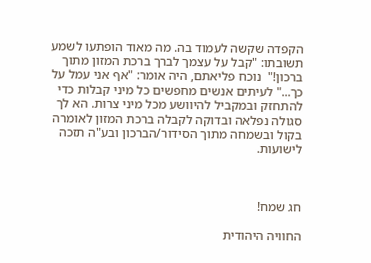הקפדה שקשה לעמוד בה. מה מאוד הופתעו לשמע תשובתו: "קבל על עצמך לברך ברכת המזון מתוך ברכון!"  נוכח פליאתם, היה אומר: "אף אני עמל על כך..." לעיתים אנשים מחפשים כל מיני קבלות כדי להתחזק ובמקביל להיוושע מכל מיני צרות. הא לך סגולה נפלאה ובדוקה לקבלה ברכת המזון לאומרה בקול ובשמחה מתוך הסידור/הברכון ובע"ה תזכה לישועות.



חג שמח!

החוויה היהודית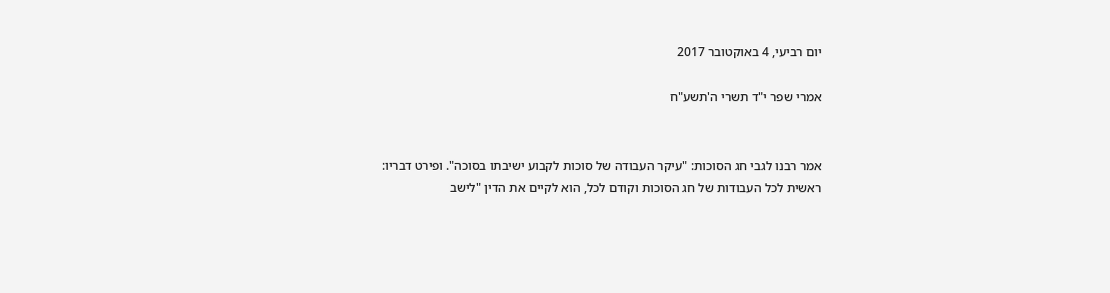יום רביעי, 4 באוקטובר 2017

אמרי שפר י"ד תשרי ה'תשע"ח


אמר רבנו לגבי חג הסוכות: "עיקר העבודה של סוכות לקבוע ישיבתו בסוכה". ופירט דבריו: ראשית לכל העבודות של חג הסוכות וקודם לכל, הוא לקיים את הדין "לישב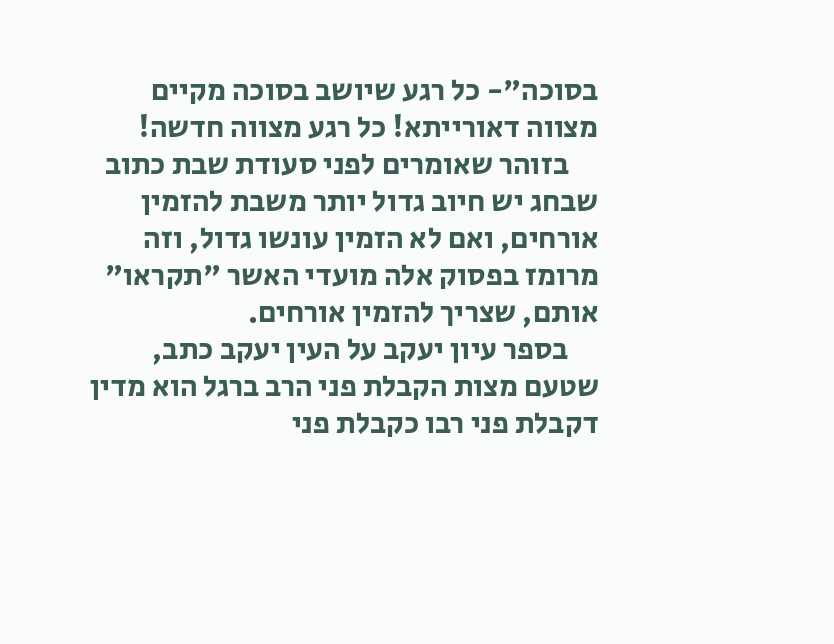בסוכה"- כל רגע שיושב בסוכה מקיים מצווה דאורייתא! כל רגע מצווה חדשה!
     בזוהר שאומרים לפני סעודת שבת כתוב שבחג יש חיוב גדול יותר משבת להזמין אורחים, ואם לא הזמין עונשו גדול, וזה מרומז בפסוק אלה מועדי האשר "תקראו" אותם, שצריך להזמין אורחים.
     בספר עיון יעקב על העין יעקב כתב, שטעם מצות הקבלת פני הרב ברגל הוא מדין דקבלת פני רבו כקבלת פני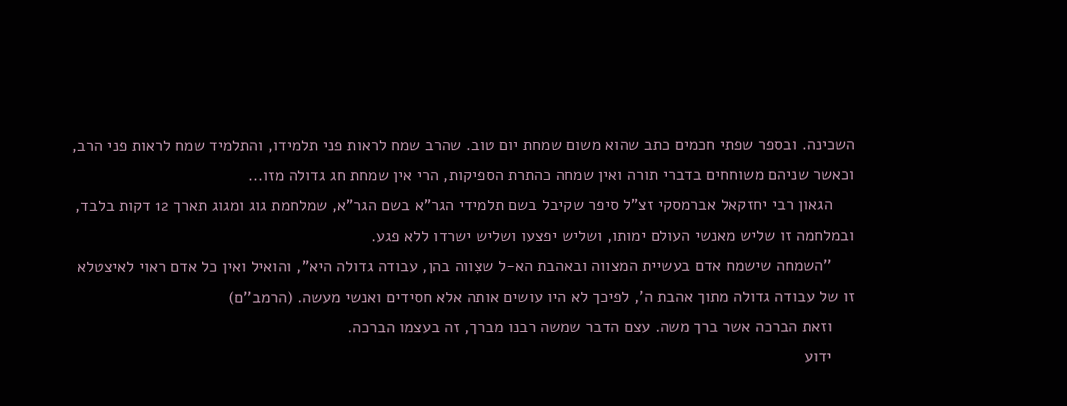השכינה. ובספר שפתי חכמים כתב שהוא משום שמחת יום טוב. שהרב שמח לראות פני תלמידו, והתלמיד שמח לראות פני הרב, וכאשר שניהם משוחחים בדברי תורה ואין שמחה כהתרת הספיקות, הרי אין שמחת חג גדולה מזו...
     הגאון רבי יחזקאל אברמסקי זצ"ל סיפר שקיבל בשם תלמידי הגר"א בשם הגר"א, שמלחמת גוג ומגוג תארך 12 דקות בלבד, ובמלחמה זו שליש מאנשי העולם ימותו, ושליש יפצעו ושליש ישרדו ללא פגע.
     ''השמחה שישמח אדם בעשיית המצווה ובאהבת הא-ל שצִווה בהן, עבודה גדולה היא", והואיל ואין כל אדם ראוי לאיצטלא זו של עבודה גדולה מתוך אהבת ה', לפיכך לא היו עושים אותה אלא חסידים ואנשי מעשה. (הרמב''ם)
     וזאת הברכה אשר ברך משה. עצם הדבר שמשה רבנו מברך, זה בעצמו הברכה.
     ידוע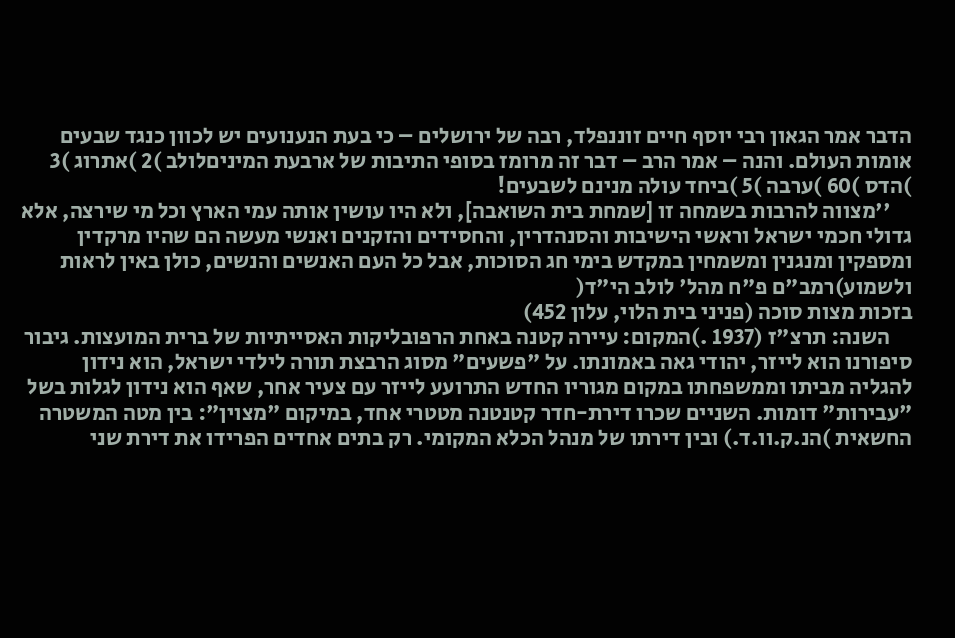הדבר אמר הגאון רבי יוסף חיים זוננפלד, רבה של ירושלים – כי בעת הנענועים יש לכוון כנגד שבעים אומות העולם. והנה – אמר הרב – דבר זה מרומז בסופי התיבות של ארבעת המיניםלולב )2 )אתרוג )3 )הדס )60 )ערבה )5 )ביחד עולה מנינם לשבעים!
     ''מצווה להרבות בשמחה זו [שמחת בית השואבה], ולא היו עושין אותה עמי הארץ וכל מי שירצה, אלא גדולי חכמי ישראל וראשי הישיבות והסנהדרין, והחסידים והזקנים ואנשי מעשה הם שהיו מרקדין ומספקין ומנגנין ומשמחין במקדש בימי חג הסוכות, אבל כל העם האנשים והנשים, כולן באין לראות ולשמוע)רמב"ם פ"ח מהל' לולב הי"ד(
בזכות מצות סוכה (פניני בית הלוי, עלון 452)
     השנה: תרצ"ז (1937 .)המקום: עיירה קטנה באחת הרפובליקות האסייתיות של ברית המועצות. גיבור סיפורנו הוא לייזר, יהודי גאה באמונתו. על "פשעים" מסוג הרבצת תורה לילדי ישראל, הוא נידון להגליה מביתו וממשפחתו במקום מגוריו החדש התרועע לייזר עם צעיר אחר, שאף הוא נידון לגלות בשל "עבירות" דומות. השניים שכרו דירת-חדר קטנטנה מטטרי אחד, במיקום "מצוין": בין מטה המשטרה החשאית )הנ.ק.וו.ד.) ובין דירתו של מנהל הכלא המקומי. רק בתים אחדים הפרידו את דירת שני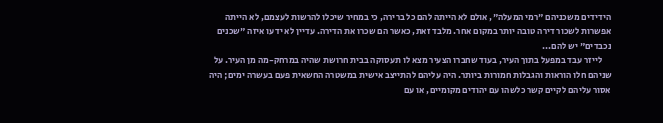הידידים משכניהם "רמי המעלה", אולם לא הייתה להם כל ברירה, כי במחיר שיכלו להרשות לעצמם, לא הייתה אפשרות לשכור דירה טובה יותר במקום אחר. מלבד זאת, כאשר הם שכרו את הדירה. עדיין לא ידעו איזה "שכנים נכבדים" יש להם...
     לייזר עבד במפעל בתוך העיר, בעוד שחברו הצעיר מצא לו תעסוקה בבית חרושת שהיה במרחק-מה מן העיר. על שניהם חלו הוראות והגבלות חמורות ביותר. היה עליהם להתייצב אישית במשטרה החשאית פעם בעשרה ימים; היה אסור עליהם לקיים קשר כלשהו עם יהודים מקומיים, או עם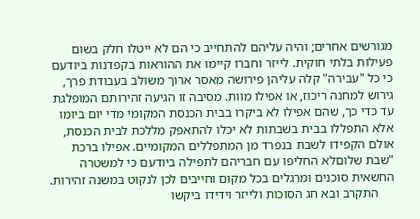מגורשים אחרים; והיה עליהם להתחייב כי הם לא ייטלו חלק בשום פעילות בלתי חוקית. לייזר וחברו קיימו את ההוראות בקפדנות ביודעם כי כל "עבירה" קלה עליהן פירושה מאסר ארוך משולב בעבודת פרך, גירוש למחנה ריכוז, או אפילו מוות. מסיבה זו הגיעה זהירותם המופלגת עד כדי כך, שהם אפילו לא ביקרו בבית הכנסת המקומי מדי יום ביומו אלא התפללו בבית בשבתות לא יכלו להתאפק מללכת לבית הכנסת, אולם הקפידו לשבת בנפרד מן המתפללים המקומיים. אפילו ברכת "שבת שלוםלא החליפו עם חבריהם לתפילה ביודעם כי למשטרה החשאית סוכנים ומרגלים בכל מקום וחייבים לכן לנקוט במשנה זהירות.
     התקרב ובא חג הסוכות ולייזר וידידו ביקשו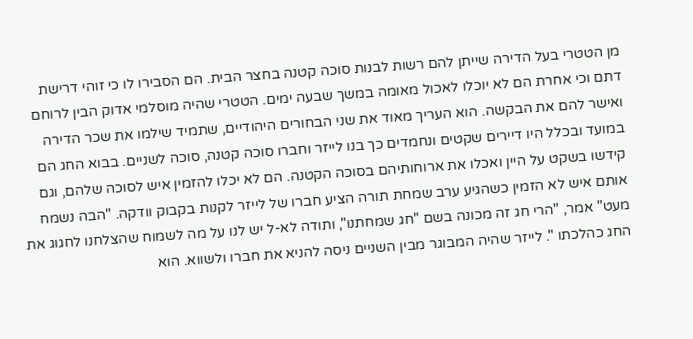מן הטטרי בעל הדירה שייתן להם רשות לבנות סוכה קטנה בחצר הבית. הם הסבירו לו כי זוהי דרישת דתם וכי אחרת הם לא יוכלו לאכול מאומה במשך שבעה ימים. הטטרי שהיה מוסלמי אדוק הבין לרוחם ואישר להם את הבקשה. הוא העריך מאוד את שני הבחורים היהודיים, שתמיד שילמו את שכר הדירה במועד ובכלל היו דיירים שקטים ונחמדים כך בנו לייזר וחברו סוכה קטנה, סוכה לשניים. בבוא החג הם קידשו בשקט על היין ואכלו את ארוחותיהם בסוכה הקטנה. הם לא יכלו להזמין איש לסוכה שלהם, וגם אותם איש לא הזמין כשהגיע ערב שמחת תורה הציע חברו של לייזר לקנות בקבוק וודקה. "הבה נשמח מעט" אמר, "הרי חג זה מכונה בשם "חג שמחתנו", ותודה לא-ל יש לנו על מה לשמוח שהצלחנו לחגוג את החג כהלכתו ". לייזר שהיה המבוגר מבין השניים ניסה להניא את חברו ולשווא. הוא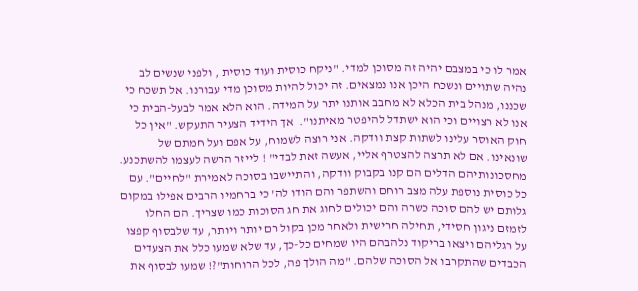אמר לו כי במצבם יהיה זה מסוכן למדי. "ניקח כוסית ועוד כוסית , ולפני שנשים לב נהיה שתויים ונשכח היכן אנו נמצאים. זה יכול להיות מסוכן מדי עבורנו. אל תשכח כי שכננו, מנהל בית הכלא לא מחבב אותנו יתר על המידה. הוא הלא אמר לבעל-הבית כי אנו לא רצויים וכי הוא ישתדל להיפטר מאיתנו".  אך הידיד הצעיר התעקש. "אין כל חוק האוסר עלינו לשתות קצת וודקה. אני רוצה לשמוח, על אפם ועל חמתם של שונאינו. אם לא תרצה להצטרף אליי, אעשה זאת לבדי" ! לייזר הרשה לעצמו להשתכנע. מחסכונותיהם הדלים הם קנו בקבוק וודקה, והתיישבו בסוכה לאמירת "לחיים". עם כל כוסית נוספת עלה מצב רוחם והשתפר והם הודו לה' כי ברחמיו הרבים אפילו במקום גלותם יש להם סוכה כשרה והם יכולים לחוג את חג הסוכות כמו שצריך. הם החלו לזמזם ניגון חסידי, תחילה חרישית ולאחר מכן בקול רם יותר ויותר, עד שלבסוף קפצו על רגליהם ויצאו בריקוד נלהבהם היו שמחים כל-כך, עד שלא שמעו כלל את הצעדים הכבדים שהתקרבו אל הסוכה שלהם. "מה הולך פה, לכל הרוחות"?! שמעו לבסוף את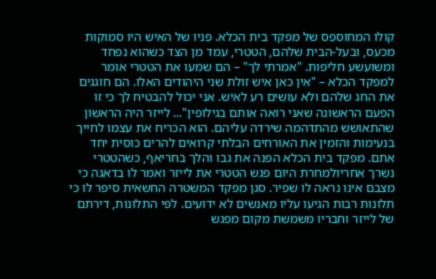קולו המחוספס של מפקד בית הכלא. פניו של האיש היו סמוקות מכעס, ובעל-הבית שלהם, הטטרי, עמד מן הצד כשהוא נפחד ומשועשע חליפות. "אמרתי לך" – הם שמעו את הטטרי אומר למפקד הכלא – "אין כאן איש זולת שני היהודים האלו. הם חוגגים את החג שלהם ולא עושים רע לאיש. אני יכול להבטיח לך כי זו הפעם הראשונה שאני רואה אותם בגילופין"... לייזר היה הראשון שהתאושש מהתדהמה שירדה עליהם. הוא הכריח את עצמו לחייך בנעימות והזמין את האורחים הבלתי קרואים להרים כוסית יחד אתם. מפקד בית הכלא הפנה את גבו והלך בחריאף, כשהטטרי נשרך אחריולמחרת היום פגש הטטרי את לייזר ואמר לו בדאגה כי מצבם אינו נראה לו שפיר. סגן מפקד המשטרה החשאית סיפר לו כי תלונות רבות הגיעו עליו מאנשים לא ידועים. לפי התלונות, דירתם של לייזר וחבריו משמשת מקום מפגש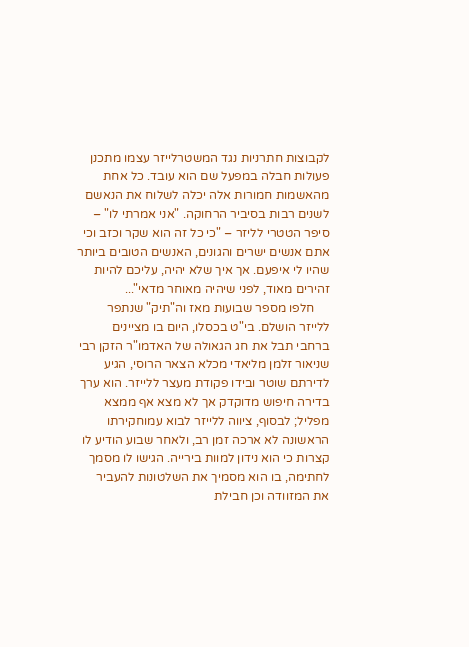לקבוצות חתרניות נגד המשטרלייזר עצמו מתכנן פעולות חבלה במפעל שם הוא עובד. כל אחת מהאשמות חמורות אלה יכלה לשלוח את הנאשם לשנים רבות בסיביר הרחוקה. "אני אמרתי לו" – סיפר הטטרי לליזר – "כי כל זה הוא שקר וכזב וכי אתם אנשים ישרים והגונים, האנשים הטובים ביותר שהיו לי איפעם. אך איך שלא יהיה, עליכם להיות זהירים מאוד, לפני שיהיה מאוחר מדאי"...
     חלפו מספר שבועות מאז וה"תיק" שנתפר ללייזר הושלם. בי"ט בכסלו, היום בו מציינים ברחבי תבל את חג הגאולה של האדמו"ר הזקן רבי שניאור זלמן מליאדי מכלא הצאר הרוסי, הגיע לדירתם שוטר ובידו פקודת מעצר ללייזר. הוא ערך בדירה חיפוש מדוקדק אך לא מצא אף ממצא מפליל; לבסוף, ציווה ללייזר לבוא עמוחקירתו הראשונה לא ארכה זמן רב, ולאחר שבוע הודיע לו קצרות כי הוא נידון למוות בירייה. הגישו לו מסמך לחתימה, בו הוא מסמיך את השלטונות להעביר את המזוודה וכן חבילת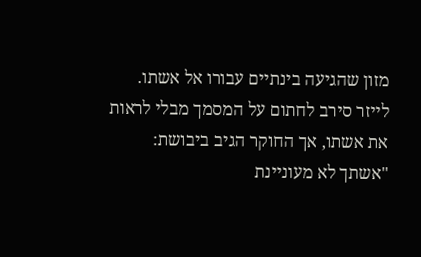מזון שהגיעה בינתיים עבורו אל אשתו. לייזר סירב לחתום על המסמך מבלי לראות את אשתו, אך החוקר הגיב ביבושת: "אשתך לא מעוניינת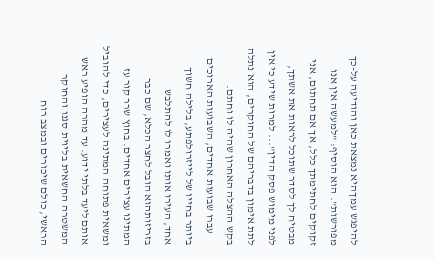להיפגש עמךהיא נמצאת כאן והודיעה על-כך מפורשות". הוא הוסיף: "למעשה אין אנו זקוקים לחתימתך כלל, אך אם תחתום, אני מבטיח לך לסדר שתוכל לראות את אשתך, לפני מימוש פסק הדין"... למרות שידע כי אין לתת אימון בדבריהם של החוקרים, הוא נתלה בקש ההצלה האחרון שהיה לו וחתם.
     עברו שבועות אחדים, השבועות הארוכים ביותר בחייו של לייזרולפתע, בלילה חשוך אחד, העירו אותו ואמרו לו להתלבש בזריזותהוא הובל לחצר הכלא, שם כבר המתינו עצירים אחדים. בחוץ שרר קור עז ומשאית פתוחה המתינה לעצירים, כדי להוביל אותם ליעד בלתי ידוע. עד מהרה הופיע ראש המשטרה החשאית בליוית סגנו והחוקר הראשי, כולם שיכורים ובמצב רוח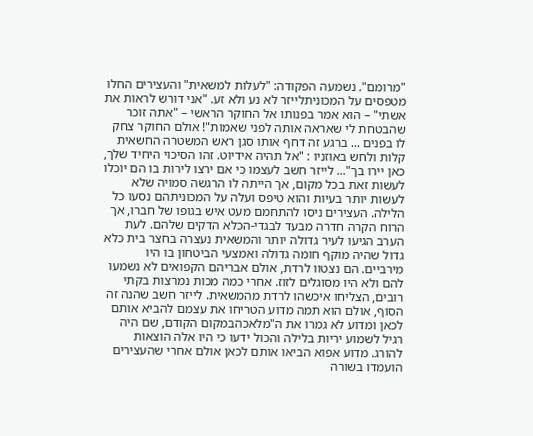"מרומם". נשמעה הפקודה: "לעלות למשאית" והעצירים החלו מטפסים על המכוניתלייזר לא נע ולא זע. "אני דורש לראות את אשתי" – הוא אמר בפנותו אל החוקר הראשי – "אתה זוכר שהבטחת לי שאראה אותה לפני שאמות"! אולם החוקר צחק לו בפנים ... ברגע זה דחף אותו סגן ראש המשטרה החשאית קלות ולחש באוזניו : "אל תהיה אידיוט. זהו הסיכוי היחיד שלך, כאן יירו בך"... לייזר חשב לעצמו כי אם ירצו לירות בו הם יוכלו לעשות זאת בכל מקום, אך הייתה לו הרגשה סמויה שלא לעשות יותר בעיות והוא טיפס ועלה על המכוניתהם נסעו כל הלילה. העצירים ניסו להתחמם מעט איש בגופו של חברו, אך הרוח הקרה חדרה מבעד לבגדי-הכלא הדקים שלהם. לעת הערב הגיעו לעיר גדולה יותר והמשאית נעצרה בחצר בית כלא גדול שהיה מוקף חומה גדולה ואמצעי הביטחון בו היו מירביים. הם נצטוו לרדת, אולם אבריהם הקפואים לא נשמעו להם ולא היו מסוגלים לזוז. אחרי כמה מכות נמרצות בקתי רובים, הצליחו איכשהו לרדת מהמשאית. לייזר חשב שהנה זה הסוף, אולם הוא תמה מדוע הטריחו את עצמם להביא אותם לכאן ומדוע לא גמרו את ה"מלאכהבמקום הקודם, שם היה רגיל לשמוע יריות בלילה והכול ידעו כי היו אלה הוצאות להורג. מדוע אפוא הביאו אותם לכאן אולם אחרי שהעצירים הועמדו בשורה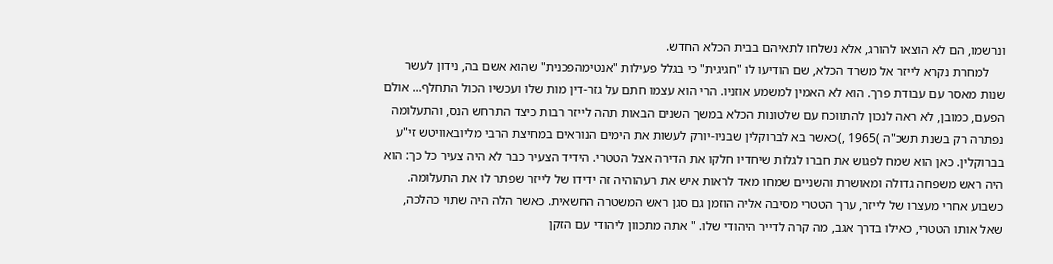ונרשמו, הם לא הוצאו להורג, אלא נשלחו לתאיהם בבית הכלא החדש.
     למחרת נקרא לייזר אל משרד הכלא, שם הודיעו לו "חגיגית" כי בגלל פעילות "אנטימהפכנית" שהוא אשם בה, נידון לעשר שנות מאסר עם עבודת פרך. הוא לא האמין למשמע אוזניו. הרי הוא עצמו חתם על גזר-דין מות שלו ועכשיו הכול התחלף... אולם הפעם, כמובן, לא ראה לנכון להתווכח עם שלטונות הכלא במשך השנים הבאות תהה לייזר רבות כיצד התרחש הנס, והתעלומה נפתרה רק בשנת תשכ"ה )1965 ,)כאשר בא לברוקלין שבניו-יורק לעשות את הימים הנוראים במחיצת הרבי מליובאוויטש זי"ע בברוקלין. כאן הוא שמח לפגוש את חברו לגלות שיחדיו חלקו את הדירה אצל הטטרי. הידיד הצעיר כבר לא היה צעיר כל כך: הוא היה ראש משפחה גדולה ומאושרת והשניים שמחו מאד לראות איש את רעהוהיה זה ידידו של לייזר שפתר לו את התעלומה.
כשבוע אחרי מעצרו של לייזר, ערך הטטרי מסיבה אליה הוזמן גם סגן ראש המשטרה החשאית. כאשר הלה היה שתוי כהלכה, שאל אותו הטטרי, כאילו בדרך אגב, מה קרה לדייר היהודי שלו. " אתה מתכוון ליהודי עם הזקן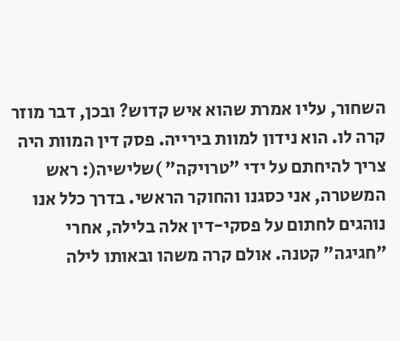השחור, עליו אמרת שהוא איש קדוש? ובכן, דבר מוזר קרה לו. הוא נידון למוות בירייה. פסק דין המוות היה צריך להיחתם על ידי "טרויקה" )שלישיה(: ראש המשטרה, אני כסגנו והחוקר הראשי. בדרך כלל אנו נוהגים לחתום על פסקי-דין אלה בלילה, אחרי "חגיגה" קטנה. אולם קרה משהו ובאותו לילה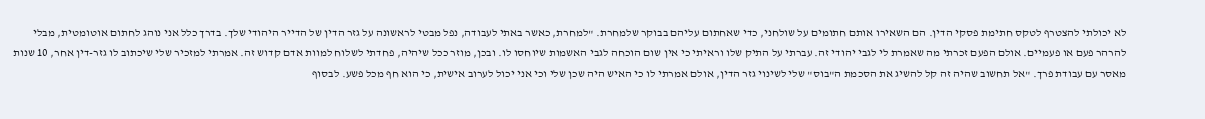לא יכולתי להצטרף לטקס חתימת פסקי הדין. הם השאירו אותם חתומים על שולחני, כדי שאחתום עליהם בבוקר שלמחרת. "למחרת, כאשר באתי לעבודה, נפל מבטי לראשונה על גזר הדין של הדייר היהודי שלך. בדרך כלל אני נוהג לחתום אוטומטית, מבלי להרהר פעם או פעמיים. אולם הפעם זכרתי מה שאמרת לי לגבי יהודי זה. עברתי על התיק שלו וראיתי כי אין שום הוכחה לגבי האשמות שיוחסו לו. ובכן, מוזר ככל שיהיה, פחדתי לשלוח למוות אדם קדוש זה. אמרתי למזכיר שלי שיכתוב לו גזר-דין אחר, 10 שנות מאסר עם עבודת פרך. "אל תחשוב שהיה זה קל להשיג את הסכמת ה"בוס" שלי לשינוי גזר הדין, אולם אמרתי לו כי האיש היה שכן שלי וכי אני יכול לערוב אישית, כי הוא חף מכל פשע. לבסוף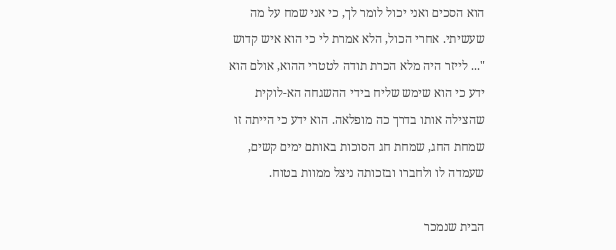הוא הסכים ואני יכול לומר לך, כי אני שמח על מה שעשיתי. אחרי הכול, הלא אמרת לי כי הוא איש קדוש "... לייזר היה מלא הכרת תודה לטטרי ההוא, אולם הוא ידע כי הוא שימש שליח בידי ההשגחה הא-לוקית שהצילה אותו בדרך כה מופלאה. הוא ידע כי הייתה זו שמחת החג, שמחת חג הסוכות באותם ימים קשים, שעמדה לו ולחברו ובזכותה ניצל ממוות בטוח.

הבית שנמכר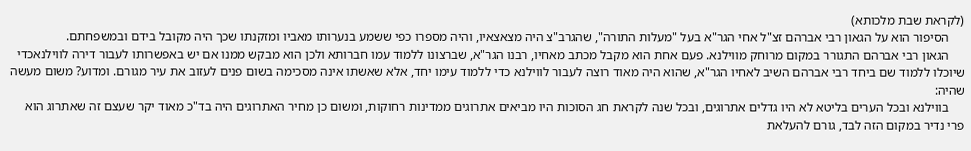(לקראת שבת מלכותא)
     הסיפור הוא על הגאון רבי אברהם זצ"ל אחי הגר"א בעל "מעלות התורה", שהגרב"צ היה מצאצאיו, והיה מספרו כפי ששמע בנערותו מאביו ומזקנתו שכך היה מקובל בידם ובמשפחתם.
     הגאון רבי אברהם התגורר במקום מרוחק מווילנא. פעם אחת הוא מקבל מכתב מאחיו, רבנו הגר"א, שברצונו ללמוד עמו חברותא ולכן הוא מבקש ממנו אם יש באפשרותו לעבור דירה לווילנאכדי שיוכלו ללמוד שם ביחד רבי אברהם השיב לאחיו הגר"א, שהוא היה מאוד רוצה לעבור לווילנא כדי ללמוד עימו יחד, אלא שאשתו אינה מסכימה בשום פנים לעזוב את עיר מגורם. ומדוע? משום מעשה שהיה:
     בווילנא ובכל הערים בליטא לא היו גדלים אתרוגים, ובכל שנה לקראת חג הסוכות היו מביאים אתרוגים ממדינות רחוקות, ומשום כן מחיר האתרוגים היה בד"כ מאוד יקר שעצם זה שאתרוג הוא פרי נדיר במקום הזה לבד, גורם להעלאת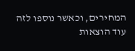המחירים, וכאשר נוספו לזה עוד הוצאות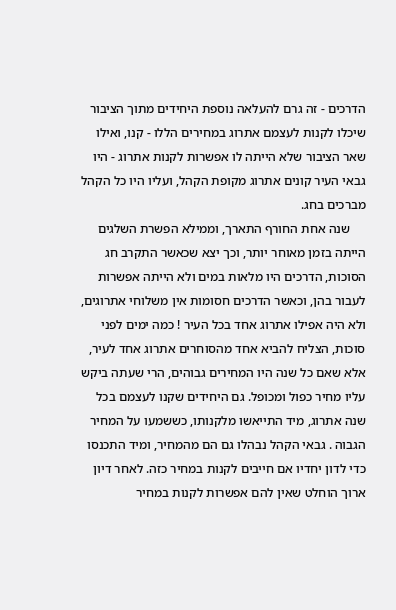הדרכים - זה גרם להעלאה נוספת היחידים מתוך הציבור שיכלו לקנות לעצמם אתרוג במחירים הללו - קנו, ואילו שאר הציבור שלא הייתה לו אפשרות לקנות אתרוג - היו גבאי העיר קונים אתרוג מקופת הקהל, ועליו היו כל הקהל מברכים בחג.
     שנה אחת החורף התארך, וממילא הפשרת השלגים הייתה בזמן מאוחר יותר, וכך יצא שכאשר התקרב חג הסוכות, הדרכים היו מלאות במים ולא הייתה אפשרות לעבור בהן, וכאשר הדרכים חסומות אין משלוחי אתרוגים, ולא היה אפילו אתרוג אחד בכל העיר ! כמה ימים לפני סוכות, הצליח להביא אחד מהסוחרים אתרוג אחד לעיר, אלא שאם כל שנה היו המחירים גבוהים, הרי שעתה ביקש עליו מחיר כפול ומכופל. גם היחידים שקנו לעצמם בכל שנה אתרוג, מיד התייאשו מלקנותו, כששמעו על המחיר הגבוה . גבאי הקהל נבהלו גם הם מהמחיר, ומיד התכנסו כדי לדון יחדיו אם חייבים לקנות במחיר כזה. לאחר דיון ארוך הוחלט שאין להם אפשרות לקנות במחיר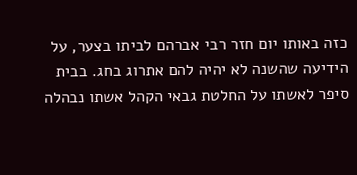כזה באותו יום חזר רבי אברהם לביתו בצער, על הידיעה שהשנה לא יהיה להם אתרוג בחג. בבית סיפר לאשתו על החלטת גבאי הקהל אשתו נבהלה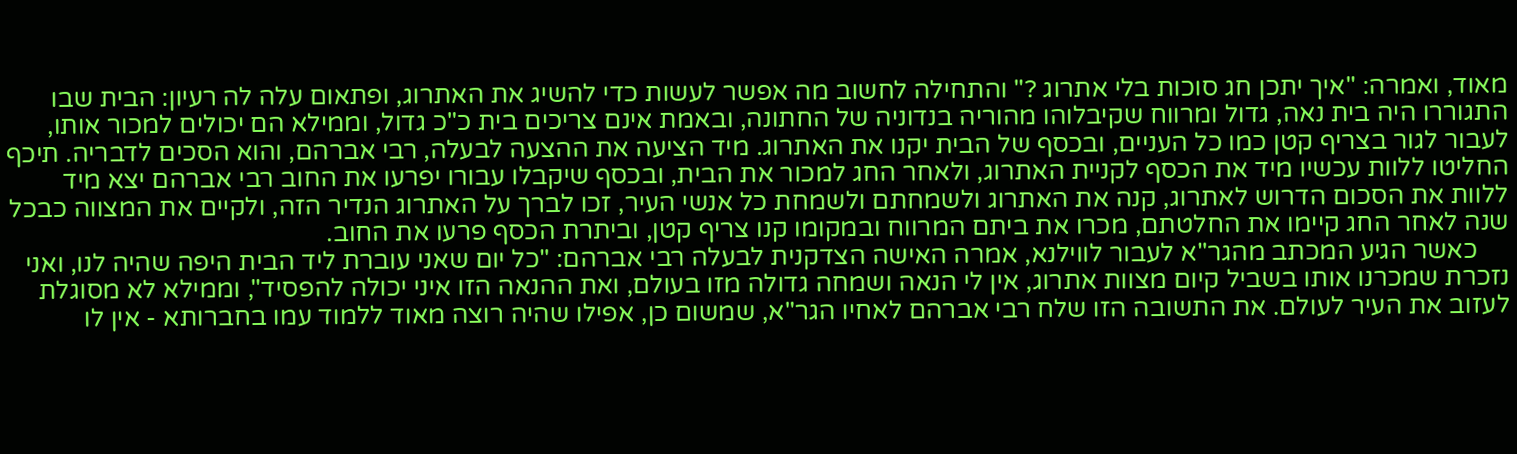מאוד, ואמרה: "איך יתכן חג סוכות בלי אתרוג ?" והתחילה לחשוב מה אפשר לעשות כדי להשיג את האתרוג, ופתאום עלה לה רעיון: הבית שבו התגוררו היה בית נאה, גדול ומרווח שקיבלוהו מהוריה בנדוניה של החתונה, ובאמת אינם צריכים בית כ"כ גדול, וממילא הם יכולים למכור אותו, לעבור לגור בצריף קטן כמו כל העניים, ובכסף של הבית יקנו את האתרוג. מיד הציעה את ההצעה לבעלה, רבי אברהם, והוא הסכים לדבריה. תיכף החליטו ללוות עכשיו מיד את הכסף לקניית האתרוג, ולאחר החג למכור את הבית, ובכסף שיקבלו עבורו יפרעו את החוב רבי אברהם יצא מיד ללוות את הסכום הדרוש לאתרוג, קנה את האתרוג ולשמחתם ולשמחת כל אנשי העיר, זכו לברך על האתרוג הנדיר הזה, ולקיים את המצווה כבכל שנה לאחר החג קיימו את החלטתם, מכרו את ביתם המרווח ובמקומו קנו צריף קטן, וביתרת הכסף פרעו את החוב.
     כאשר הגיע המכתב מהגר"א לעבור לווילנא, אמרה האישה הצדקנית לבעלה רבי אברהם: "כל יום שאני עוברת ליד הבית היפה שהיה לנו, ואני נזכרת שמכרנו אותו בשביל קיום מצוות אתרוג, אין לי הנאה ושמחה גדולה מזו בעולם, ואת ההנאה הזו איני יכולה להפסיד", וממילא לא מסוגלת לעזוב את העיר לעולם. את התשובה הזו שלח רבי אברהם לאחיו הגר"א, שמשום כן, אפילו שהיה רוצה מאוד ללמוד עמו בחברותא - אין לו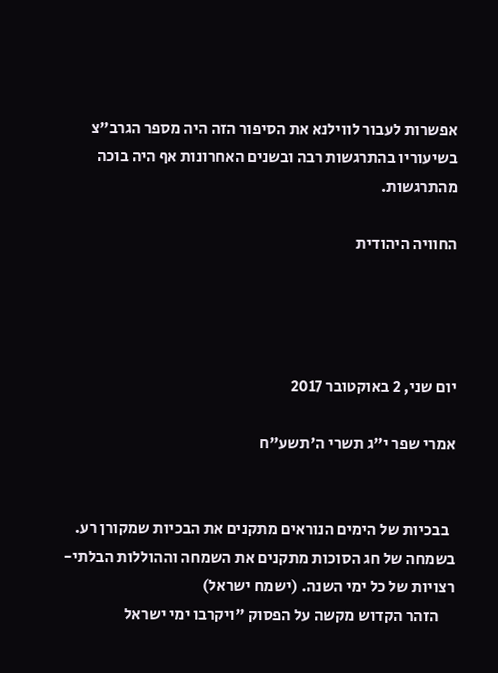אפשרות לעבור לווילנא את הסיפור הזה היה מספר הגרב"צ בשיעוריו בהתרגשות רבה ובשנים האחרונות אף היה בוכה מהתרגשות.

החוויה היהודית




יום שני, 2 באוקטובר 2017

אמרי שפר י"ג תשרי ה'תשע"ח


  בבכיות של הימים הנוראים מתקנים את הבכיות שמקורן רע. בשמחה של חג הסוכות מתקנים את השמחה וההוללות הבלתי-רצויות של כל ימי השנה. (ישמח ישראל)
     הזהר הקדוש מקשה על הפסוק "ויקרבו ימי ישראל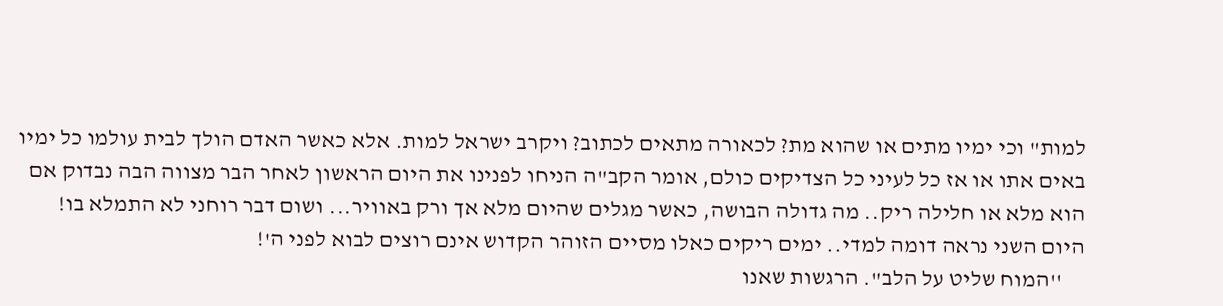למות" וכי ימיו מתים או שהוא מת? לכאורה מתאים לכתוב? ויקרב ישראל למות. אלא כאשר האדם הולך לבית עולמו כל ימיו באים אתו או אז כל לעיני כל הצדיקים כולם, אומר הקב"ה הניחו לפנינו את היום הראשון לאחר הבר מצווה הבה נבדוק אם הוא מלא או חלילה ריק.. מה גדולה הבושה, כאשר מגלים שהיום מלא אך ורק באוויר... ושום דבר רוחני לא התמלא בו! היום השני נראה דומה למדי.. ימים ריקים כאלו מסיים הזוהר הקדוש אינם רוצים לבוא לפני ה'!
     ''המוח שליט על הלב". הרגשות שאנו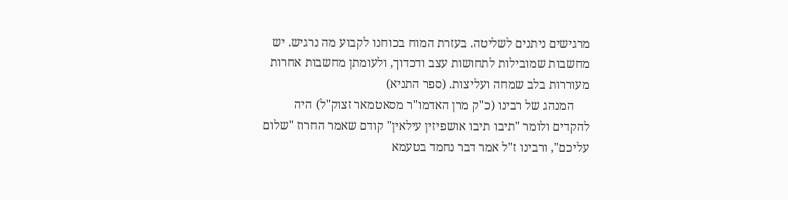מרגישים ניתנים לשליטה. בעזרת המוח בכוחנו לקבוע מה נרגיש. יש מחשבות שמובילות לתחושות עצב ודכדוך, ולעומתן מחשבות אחרות מעוררות בלב שמחה ועליצות. (ספר התניא)
     המנהג של רבינו (כ"ק מרן האדמו"ר מסאטמאר זצוק"ל) היה להקדים ולומר "תיבו תיבו אושפיזין עילאין" קודם שאמר החרוז "שלום עליכם", ורבינו ז"ל אמר דבר נחמד בטעמא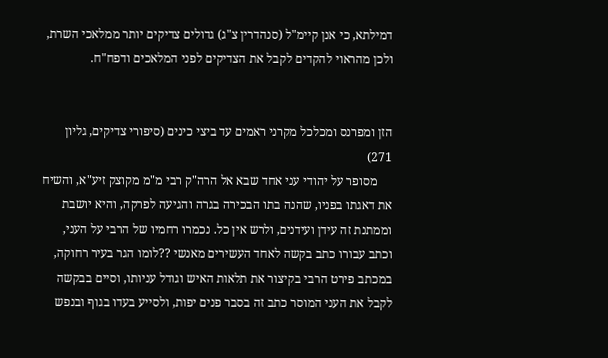דמילתא, כי אנן קיימ"ל (סנהדרין צ"ג) גדולים צדיקים יותר ממלאכי השרת, ולכן מהראוי להקדים לקבל את הצדיקים לפני המלאכים ודפח"ח.


הזן ומפרנס ומכלכל מקרני ראמים עד ביצי כינים (סיפורי צדיקים, גליון 271)
     מסופר על יהודי עני אחד שבא אל הרה"ק רבי מ"מ מקוצק זיע"א, והשיח את דאגתו בפניו, שהנה בתו הבכירה בגרה והגיעה לפרקה, והיא יושבת וממתנת זה עידן ועידנים, ולרש אין כל. נכמרו רחמיו של הרבי על העני, וכתב עבורו כתב בקשה לאחד העשירים מאנשי ??לומו הגר בעיר רחוקה, במכתב פירט הרבי בקיצור את תלאות האיש וגודל עניותו, וסיים בבקשה לקבל את העני המוסר כתב זה בסבר פנים יפות, ולסייע בעדו בגוף ובנפש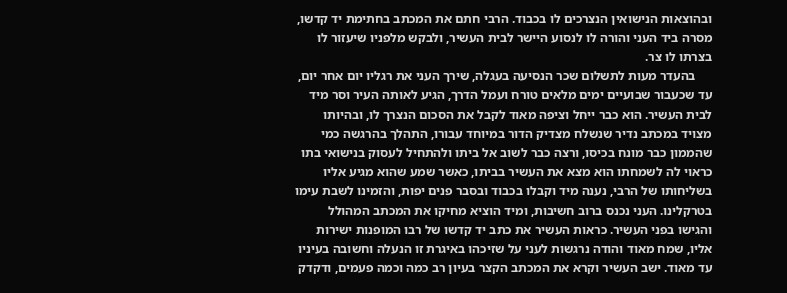ובהוצאות הנישואין הנצרכים לו בכבוד. הרבי חתם את המכתב בחתימת יד קדשו, מסרה ביד העני והורה לו לנסוע היישר לבית העשיר, ולבקש מלפניו שיעזור לו בצרתו לו צר.
     בהעדר מעות לתשלום שכר הנסיעה בעגלה, שירך העני את רגליו יום אחר יום, עד שכעבור שבועיים ימים מלאים טורח ועמל הדרך, הגיע לאותה העיר וסר מיד לבית העשיר. הוא כבר ייחל וציפה מאוד לקבל את הסכום הנצרך לו, ובהיותו מצויד במכתב נדיר שנשלח מצדיק הדור במיוחד עבורו, התהלך בהרגשה כמי שהממון כבר מונח בכיסו, ורצה כבר לשוב אל ביתו ולהתחיל לעסוק בנישואי בתו כראוי לה לשמחתו הוא מצא את העשיר בביתו, כאשר שמע שהוא מגיע אליו בשליחותו של הרבי, נענה מיד וקבלו בכבוד ובסבר פנים יפות, והזמינו לשבת עימו בטרקלינו. העני נכנס ברוב חשיבות, ומיד הוציא מחיקו את המכתב המהולל והגישו בפני העשיר. כראות העשיר את כתב יד קדשו של רבו המופנות ישירות אליו, שמח מאוד והודה נרגשות לעני על שזיכהו באיגרת זו הנעלה וחשובה בעיניו עד מאוד. ישב העשיר וקרא את המכתב הקצר בעיון רב כמה וכמה פעמים, ודקדק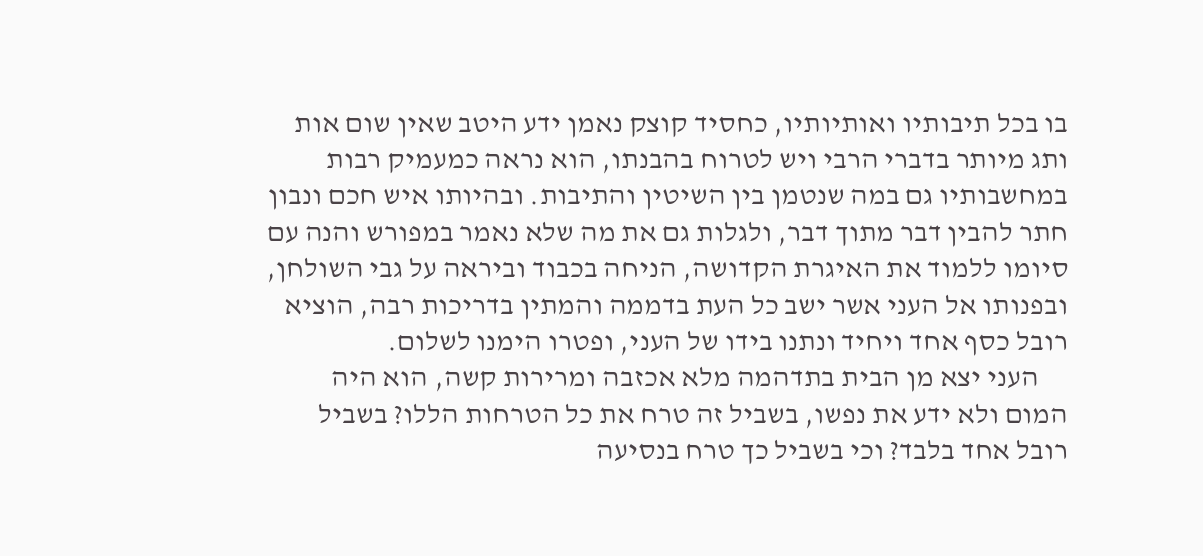בו בכל תיבותיו ואותיותיו, כחסיד קוצק נאמן ידע היטב שאין שום אות ותג מיותר בדברי הרבי ויש לטרוח בהבנתו, הוא נראה כמעמיק רבות במחשבותיו גם במה שנטמן בין השיטין והתיבות. ובהיותו איש חכם ונבון חתר להבין דבר מתוך דבר, ולגלות גם את מה שלא נאמר במפורש והנה עם סיומו ללמוד את האיגרת הקדושה, הניחה בכבוד וביראה על גבי השולחן, ובפנותו אל העני אשר ישב כל העת בדממה והמתין בדריכות רבה, הוציא רובל כסף אחד ויחיד ונתנו בידו של העני, ופטרו הימנו לשלום.
     העני יצא מן הבית בתדהמה מלא אכזבה ומרירות קשה, הוא היה המום ולא ידע את נפשו, בשביל זה טרח את כל הטרחות הללו? בשביל רובל אחד בלבד? וכי בשביל כך טרח בנסיעה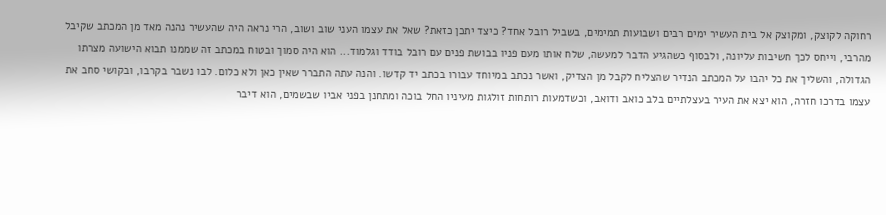רחוקה לקוצק, ומקוצק אל בית העשיר ימים רבים ושבועות תמימים, בשביל רובל אחד? כיצד יתכן כזאת? שאל את עצמו העני שוב ושוב, הרי נראה היה שהעשיר נהנה מאד מן המכתב שקיבל מהרבי, וייחס לכך חשיבות עליונה, ולבסוף כשהגיע הדבר למעשה, שלח אותו מעם פניו בבושת פנים עם רובל בודד וגלמוד... הוא היה סמוך ובטוח במכתב זה שממנו תבוא הישועה מצרתו הגדולה, והשליך את כל יהבו על המכתב הנדיר שהצליח לקבל מן הצדיק, ואשר נכתב במיוחד עבורו בכתב יד קדשו. והנה עתה התברר שאין כאן ולא כלום. לבו נשבר בקרבו, ובקושי סחב את עצמו בדרכו חזרה, הוא יצא את העיר בעצלתיים בלב כואב ודואב, וכשדמעות רותחות זולגות מעיניו החל בוכה ומתחנן בפני אביו שבשמים, הוא דיבר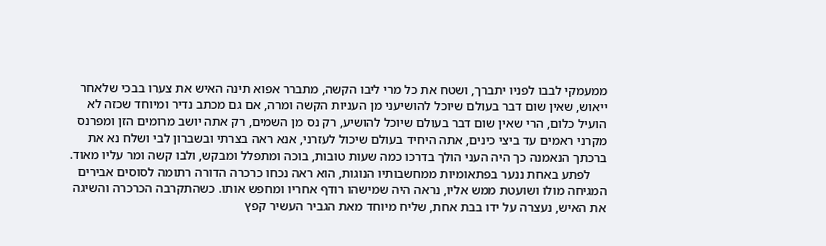ממעמקי לבבו לפניו יתברך, ושטח את כל מרי ליבו הקשה, מתברר אפוא תינה האיש את צערו בבכי שלאחר ייאוש, שאין שום דבר בעולם שיוכל להושיעני מן העניות הקשה ומרה, אם גם מכתב נדיר ומיוחד שכזה לא הועיל כלום, הרי שאין שום דבר בעולם שיוכל להושיע, רק נס מן השמים, רק אתה יושב מרומים הזן ומפרנס מקרני ראמים עד ביצי כינים, אתה היחיד בעולם שיכול לעזרני, אנא ראה בצרתי ובשברון לבי ושלח נא את ברכתך הנאמנה כך היה העני הולך בדרכו כמה שעות טובות, בוכה ומתפלל ומבקש, ולבו קשה ומר עליו מאוד.
     לפתע באחת ננער בפתאומיות ממחשבותיו הנוגות, הוא ראה נכחו כרכרה הדורה רתומה לסוסים אבירים המגיחה מולו ושועטת ממש אליו, נראה היה שמישהו רודף אחריו ומחפש אותו. כשהתקרבה הכרכרה והשיגה את האיש, נעצרה על ידו בבת אחת, שליח מיוחד מאת הגביר העשיר קפץ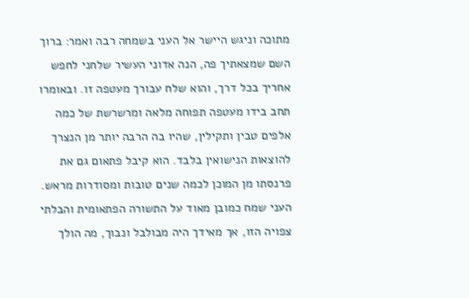מתוכה וניגש היישר אל העני בשמחה רבה ואמר: ברוך השם שמצאתיך פה, הנה אדוני העשיר שלחני לחפש אחריך בכל דרך, והוא שלח עבורך מעטפה זו. ובאומרו תחב בידו מעטפה תפוחה מלאה ומרשרשת של כמה אלפים טבין ותקילין, שהיו בה הרבה יותר מן הנצרך להוצאות הנישואין בלבד. הוא קיבל פתאום גם את פרנסתו מן המוכן לכמה שנים טובות ומסודרות מראש. העני שמח כמובן מאוד על התשורה הפתאומית והבלתי צפויה הזו, אך מאידך היה מבולבל ונבוך, מה הולך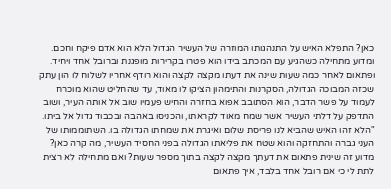כאן? התפלא האיש על התנהגותו המוזרה של העשיר הגדול הלא הוא אדם פיקח וחכם. ומדוע מתחילה כשהגיע עם המכתב בידו הוא פטרו בקרירות מופגנת וברובל אחד ויחיד. ופתאום לאחר כמה שעות שינה את דעתו מקצה לקצה והוא רודף אחריו לשלוח לו הון עתק שכזה המבוכה הגדולה, הסקרנות והתימהון הציקו לו מאוד, עד שהחליט שהוא מוכרח לעמוד על פשר הדבר, הוא הסתובב אפוא בחזרה והחיש פעמיו שוב אל אותה העיר, ושוב התדפק על דלתי העשיר אשר שמח מאוד לקראתו, והכניסו באהבה ובכבוד גדול אל ביתו. "הלא זהו האיש שהביא לנו פריסת שלום ואיגרת את שמחתו הגדולה בו. השתוממותו של העני גברה והתחזקה והוא שטח את פליאתו הגדולה בפני החסיד העשיר, מה קרה כאן? מדוע זה שינית פתאום את דעתך מקצה לקצה בתוך מספר שעות? ואם מתחילה לא רצית לתת לי כי אם רובל אחד בלבד, איך פתאום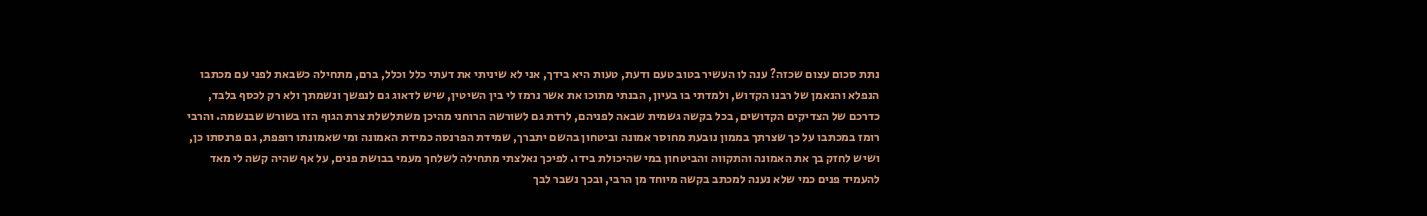נתת סכום עצום שכזה? ענה לו העשיר בטוב טעם ודעת, טעות היא בידך, אני לא שיניתי את דעתי כלל וכלל, ברם, מתחילה כשבאת לפני עם מכתבו הנפלא והנאמן של רבנו הקדוש, ולמדתי בו בעיון, הבנתי מתוכו את אשר נרמז לי בין השיטין, שיש לדאוג גם לנפשך ונשמתך ולא רק לכסף בלבד, כדרכם של הצדיקים הקדושים, בכל בקשה גשמית שבאה לפניהם, לרדת גם לשורשה הרוחני מהיכן משתלשלת צרת הגוף הזו בשורש שבנשמה. והרבי רומז במכתבו על כך שצרתך בממון נובעת מחוסר אמונה וביטחון בהשם יתברך, שמידת הפרנסה כמידת האמונה ומי שאמונתו רופפת, גם פרנסתו כן, ושיש לחזק בך את האמונה והתקווה והביטחון במי שהיכולת בידו. לפיכך נאלצתי מתחילה לשלחך מעמי בבושת פנים, על אף שהיה קשה לי מאד להעמיד פנים כמי שלא נענה למכתב בקשה מיוחד מן הרבי, ובכך נשבר לבך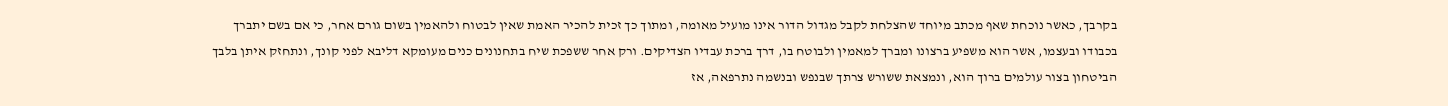בקרבך, כאשר נוכחת שאף מכתב מיוחד שהצלחת לקבל מגדול הדור אינו מועיל מאומה, ומתוך כך זכית להכיר האמת שאין לבטוח ולהאמין בשום גורם אחר, כי אם בשם יתברך בכבודו ובעצמו, אשר הוא משפיע ברצונו ומברך למאמין ולבוטח בו, דרך ברכת עבדיו הצדיקים. ורק אחר ששפכת שיח בתחנונים כנים מעומקא דליבא לפני קונך, ונתחזק איתן בלבך הביטחון בצור עולמים ברוך הוא, ונמצאת ששורש צרתך שבנפש ובנשמה נתרפאה, אז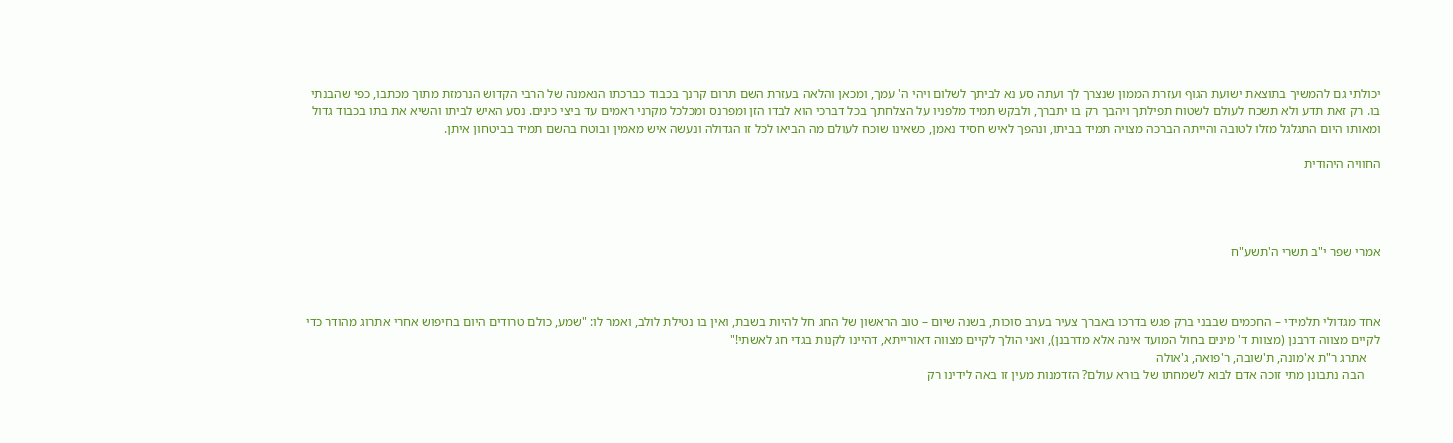יכולתי גם להמשיך בתוצאת ישועת הגוף ועזרת הממון שנצרך לך ועתה סע נא לביתך לשלום ויהי ה' עמך, ומכאן והלאה בעזרת השם תרום קרנך בכבוד כברכתו הנאמנה של הרבי הקדוש הנרמזת מתוך מכתבו, כפי שהבנתי בו. רק זאת תדע ולא תשכח לעולם לשטוח תפילתך ויהבך רק בו יתברך, ולבקש תמיד מלפניו על הצלחתך בכל דברכי הוא לבדו הזן ומפרנס ומכלכל מקרני ראמים עד ביצי כינים. נסע האיש לביתו והשיא את בתו בכבוד גדול ומאותו היום התגלגל מזלו לטובה והייתה הברכה מצויה תמיד בביתו, ונהפך לאיש חסיד נאמן, כשאינו שוכח לעולם מה הביאו לכל זו הגדולה ונעשה איש מאמין ובוטח בהשם תמיד בביטחון איתן.

החוויה היהודית




אמרי שפר י"ב תשרי ה'תשע"ח



אחד מגדולי תלמידי – החכמים שבבני ברק פגש בדרכו באברך צעיר בערב סוכות, בשנה שיום – טוב הראשון של החג חל להיות בשבת, ואין בו נטילת לולב, ואמר לו: "שמע, כולם טרודים היום בחיפוש אחרי אתרוג מהודר כדי לקיים מצווה דרבנן (מצוות ד' מינים בחול המועד אינה אלא מדרבנן), ואני הולך לקיים מצווה דאורייתא, דהיינו לקנות בגדי חג לאשתי!"
    אתרג ר"ת א'מונה, ת'שובה, ר'פואה, ג'אולה
     הבה נתבונן מתי זוכה אדם לבוא לשמחתו של בורא עולם? הזדמנות מעין זו באה לידינו רק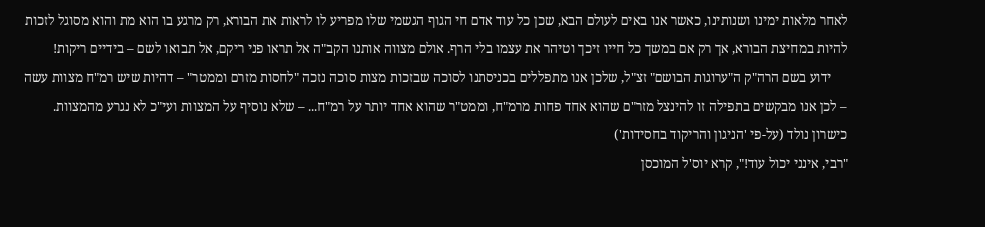לאחר מלאות ימינו ושנותינו, כאשר אנו באים לעולם הבא, שכן כל עוד אדם חי הגוף הגשמי שלו מפריע לו לראות את הבורא, רק מרגע בו הוא מת והוא מסוגל לזכות להיות במחיצת הבורא, אך רק אם במשך כל חייו זיכך וטיהר את עצמו בלי הרף. אולם מצווה אותנו הקב"ה אל תראו פני ריקם, אל תבואו לשם – בידיים ריקות!
     ידוע בשם הרה"ק ה"ערוגות הבושם" זצ"ל, שלכן אנו מתפללים בכניסתנו לסוכה שבזכות מצות סוכה נזכה "לחסות מזרם וממטר" – דהיות שיש רמ"ח מצוות עשה – לכן אנו מבקשים בתפילה זו להינצל מזר"ם שהוא אחד פחות מרמ"ח, וממט"ר שהוא אחד יותר על רמ"ח... – שלא נוסיף על המצוות ועי"כ לא נגרע מהמצוות.
כישרון נולד (על-פי 'הניגון והריקוד בחסידות')
"רבי, אינני יכול עוד!", קרא יוס'ל המוכסן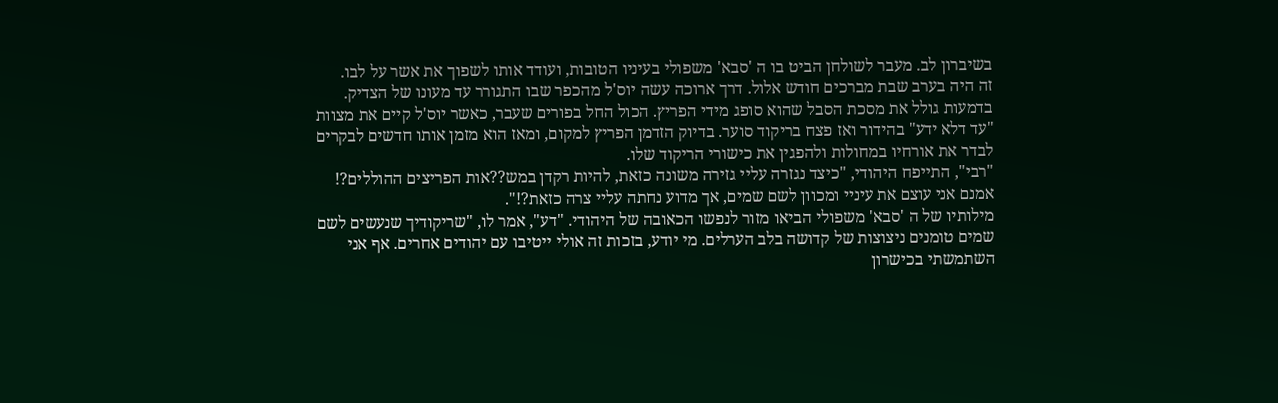בשיברון לב. מעבר לשולחן הביט בו ה 'סבא' משפולי בעיניו הטובות, ועודד אותו לשפוך את אשר על לבו.
זה היה בערב שבת מברכים חודש אלול. דרך ארוכה עשה יוס'ל מהכפר שבו התגורר עד מעונו של הצדיק. בדמעות גולל את מסכת הסבל שהוא סופג מידי הפריץ. הכול החל בפורים שעבר, כאשר יוס'ל קיים את מצוות "עד דלא ידע" בהידור ואז פצח בריקוד סוער. בדיוק הזדמן הפריץ למקום, ומאז הוא מזמן אותו חדשים לבקרים לבדר את אורחיו במחולות ולהפגין את כישורי הריקוד שלו.
"רבי", התייפח היהודי, "כיצד נגזרה עליי גזירה משונה כזאת, להיות רקדן במש??אות הפריצים ההוללים?! אמנם אני עוצם את עיניי ומכוון לשם שמים, אך מדוע נחתה עליי צרה כזאת?!".
מילותיו של ה 'סבא' משפולי הביאו מזור לנפשו הכאובה של היהודי. "דע", אמר לו, "שריקודיך שנעשים לשם שמים טומנים ניצוצות של קדושה בלב הערלים. מי יודע, בזכות זה אולי ייטיבו עם יהודים אחרים. אף אני השתמשתי בכישרון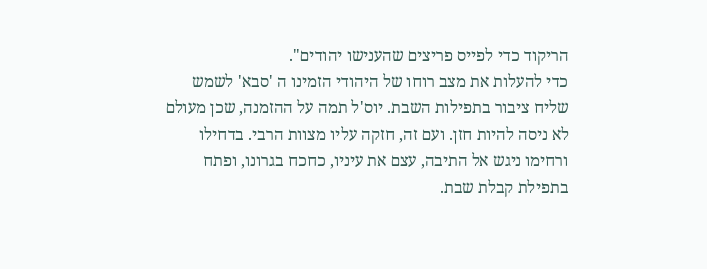הריקוד כדי לפייס פריצים שהענישו יהודים".
כדי להעלות את מצב רוחו של היהודי הזמינו ה 'סבא' לשמש שליח ציבור בתפילות השבת. יוס'ל תמה על ההזמנה, שכן מעולם לא ניסה להיות חזן. ועם זה, חזקה עליו מצוות הרבי. בדחילו ורחימו ניגש אל התיבה, עצם את עיניו, כחכח בגרונו, ופתח בתפילת קבלת שבת.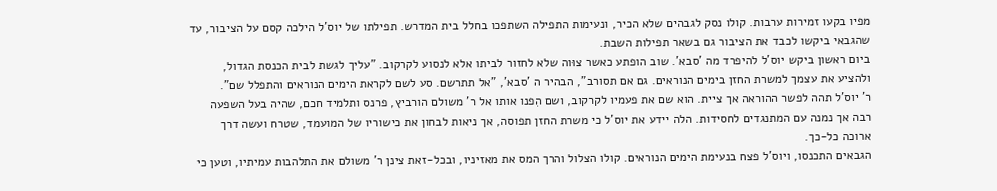מפיו בקעו זמירות ערבות. קולו נסק לגבהים שלא הכיר, ונעימות התפילה השתפכו בחלל בית המדרש. תפילתו של יוס'ל הילכה קסם על הציבור, עד שהגבאי ביקשו לכבד את הציבור גם בשאר תפילות השבת.
ביום ראשון ביקש יוס'ל להיפרד מה 'סבא'. שוב הופתע כאשר צוּוה שלא לחזור לביתו אלא לנסוע לקרקוב. "עליך לגשת לבית הכנסת הגדול, ולהציע את עצמך למשרת החזן בימים הנוראים. גם אם תסורב", הבהיר ה 'סבא', "אל תתרשם. סע לשם לקראת הימים הנוראים והתפלל שם".
ר' יוס'ל תהה לפשר ההוראה אך ציית. הוא שם את פעמיו לקרקוב, ושם הִפנו אותו אל ר' משולם הורביץ, פרנס ותלמיד חכם, שהיה בעל השפעה רבה אך נמנה עם המתנגדים לחסידות. הלה יידע את יוס'ל כי משרת החזן תפוסה, אך ניאות לבחון את כישוריו של המועמד, שטרח ועשה דרך ארוכה כל-כך.
הגבאים התכנסו, ויוס'ל פצח בנעימת הימים הנוראים. קולו הצלול והרך המס את מאזיניו, ובכל-זאת צינן ר' משולם את התלהבות עמיתיו, וטען כי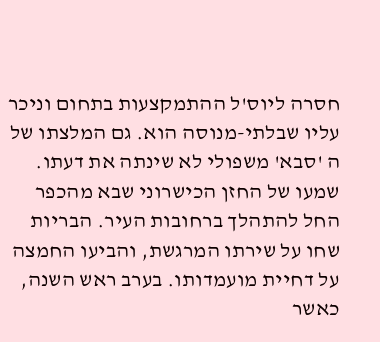חסרה ליוס'ל ההתמקצעות בתחום וניכר עליו שבלתי-מנוסה הוא. גם המלצתו של ה 'סבא' משפולי לא שינתה את דעתו.
שמעו של החזן הכישרוני שבא מהכפר החל להתהלך ברחובות העיר. הבריות שחו על שירתו המרגשת, והביעו החמצה על דחיית מועמדותו. בערב ראש השנה, כאשר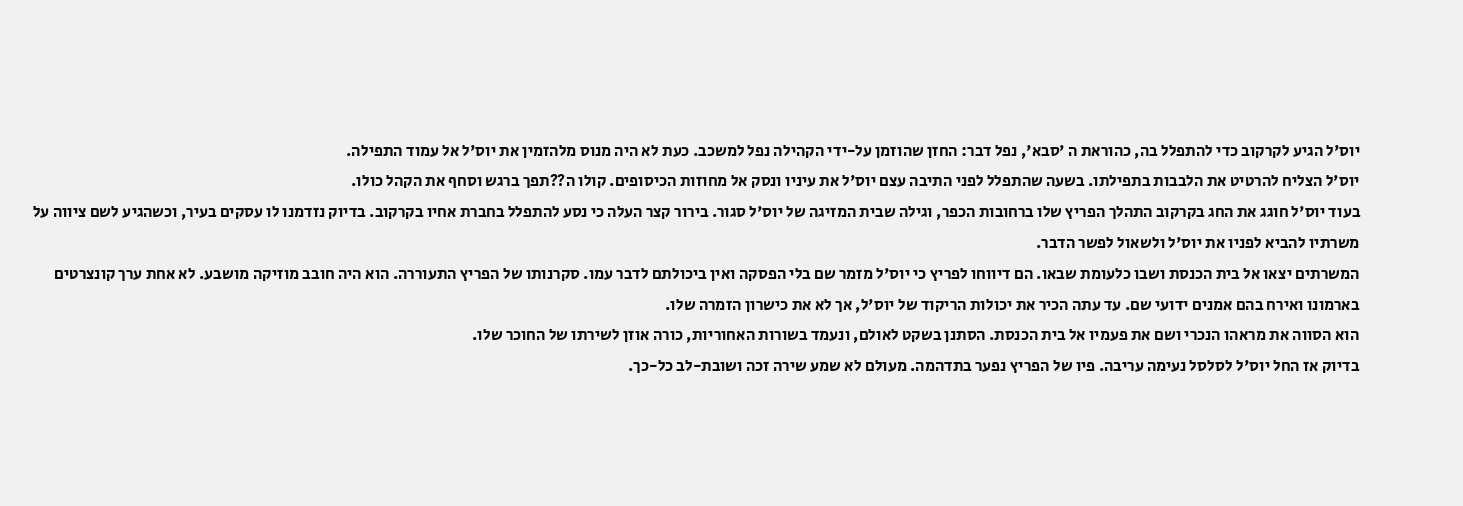יוס'ל הגיע לקרקוב כדי להתפלל בה, כהוראת ה 'סבא', נפל דבר: החזן שהוזמן על-ידי הקהילה נפל למשכב. כעת לא היה מנוס מלהזמין את יוס'ל אל עמוד התפילה.
יוס'ל הצליח להרטיט את הלבבות בתפילתו. בשעה שהתפלל לפני התיבה עצם יוס'ל את עיניו ונסק אל מחוזות הכיסופים. קולו ה??תפך ברגש וסחף את הקהל כולו.
בעוד יוס'ל חוגג את החג בקרקוב התהלך הפריץ שלו ברחובות הכפר, וגילה שבית המזיגה של יוס'ל סגור. בירור קצר העלה כי נסע להתפלל בחברת אחיו בקרקוב. בדיוק נזדמנו לו עסקים בעיר, וכשהגיע לשם ציווה על משרתיו להביא לפניו את יוס'ל ולשאול לפשר הדבר.
המשרתים יצאו אל בית הכנסת ושבו כלעומת שבאו. הם דיווחו לפריץ כי יוס'ל מזמר שם בלי הפסקה ואין ביכולתם לדבר עמו. סקרנותו של הפריץ התעוררה. הוא היה חובב מוזיקה מושבע. לא אחת ערך קונצרטים בארמונו ואירח בהם אמנים ידועי שם. עד עתה הכיר את יכולות הריקוד של יוס'ל, אך לא את כישרון הזמרה שלו.
הוא הסווה את מראהו הנכרי ושם את פעמיו אל בית הכנסת. הסתנן בשקט לאולם, ונעמד בשורות האחוריות, כורה אוזן לשירתו של החוכר שלו.
בדיוק אז החל יוס'ל לסלסל נעימה עריבה. פיו של הפריץ נפער בתדהמה. מעולם לא שמע שירה זכה ושובת-לב כל-כך.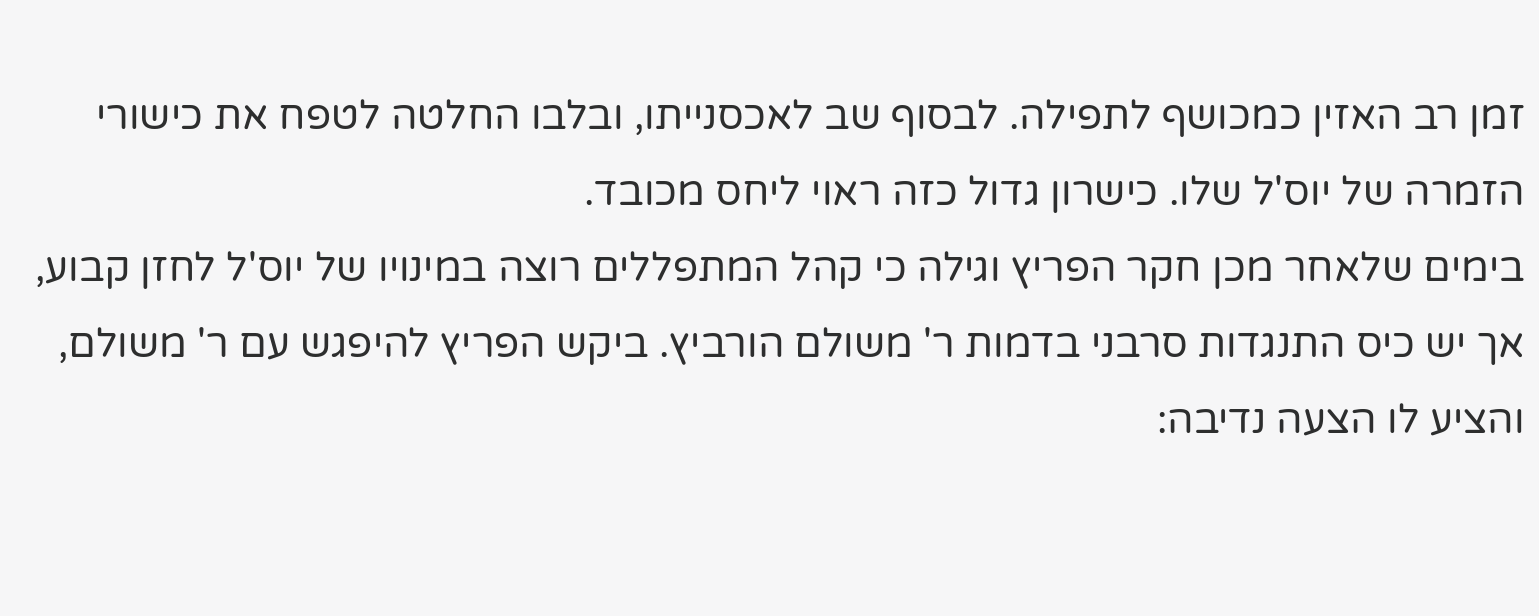זמן רב האזין כמכושף לתפילה. לבסוף שב לאכסנייתו, ובלבו החלטה לטפח את כישורי הזמרה של יוס'ל שלו. כישרון גדול כזה ראוי ליחס מכובד.
בימים שלאחר מכן חקר הפריץ וגילה כי קהל המתפללים רוצה במינויו של יוס'ל לחזן קבוע, אך יש כיס התנגדות סרבני בדמות ר' משולם הורביץ. ביקש הפריץ להיפגש עם ר' משולם, והציע לו הצעה נדיבה: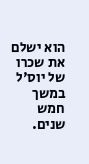הוא ישלם את שכרו של יוס'ל במשך חמש שנים.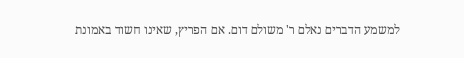למשמע הדברים נאלם ר' משולם דום. אם הפריץ, שאינו חשוד באמונת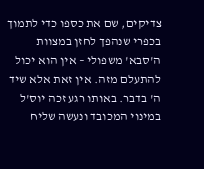צדיקים, שם את כספו כדי לתמוך בכפרי שנהפך לחזן במצוות ה'סבא' משפולי – אין הוא יכול להתעלם מזה. אין זאת אלא שיד ה' בדבר. באותו רגע זכה יוס'ל במינוי המכובד ונעשה שליח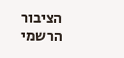הציבור הרשמי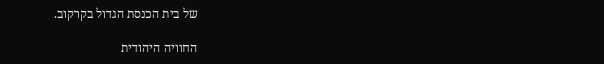של בית הכנסת הגדול בקרקוב.

החוויה היהודית